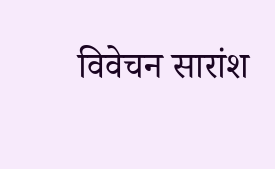विवेचन सारांश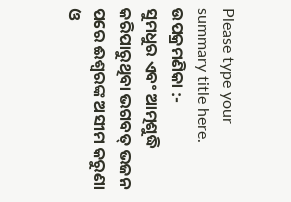Please type your summary title here.
ଉପକ୍ରମଣିକା :-
ସୁମଧୁର ଏବଂ ଆତ୍ମଶୁଦ୍ଧି କରିପାରୁଥିବା ଭଗବତ୍ ଭଜନ ପରେ ଈଶ୍ୱରଙ୍କ ଅସୀମ କରୁଣା ଓ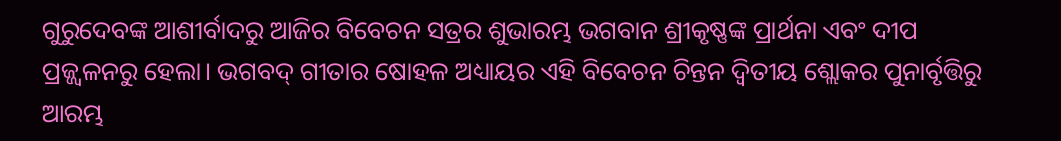ଗୁରୁଦେବଙ୍କ ଆଶୀର୍ବାଦରୁ ଆଜିର ବିବେଚନ ସତ୍ରର ଶୁଭାରମ୍ଭ ଭଗବାନ ଶ୍ରୀକୃଷ୍ଣଙ୍କ ପ୍ରାର୍ଥନା ଏବଂ ଦୀପ ପ୍ରଜ୍ଜ୍ୱଳନରୁ ହେଲା। ଭଗବଦ୍ ଗୀତାର ଷୋହଳ ଅଧ୍ୟାୟର ଏହି ବିବେଚନ ଚିନ୍ତନ ଦ୍ଵିତୀୟ ଶ୍ଲୋକର ପୁନାର୍ବୃତ୍ତିରୁ ଆରମ୍ଭ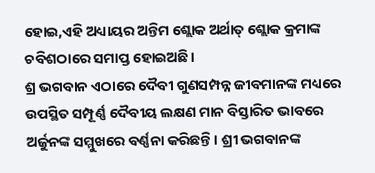ହୋଇ,ଏହି ଅଧ୍ୟାୟର ଅନ୍ତିମ ଶ୍ଲୋକ ଅର୍ଥାତ୍ ଶ୍ଲୋକ କ୍ରମାଙ୍କ ଚବିଶଠାରେ ସମାପ୍ତ ହୋଇଅଛି।
ଶ୍ର ଭଗବାନ ଏଠାରେ ଦୈବୀ ଗୁଣସମ୍ପନ୍ନ ଜୀବମାନଙ୍କ ମଧ୍ୟରେ ଉପସ୍ଥିତ ସମ୍ପୂର୍ଣ୍ଣ ଦୈବୀୟ ଲକ୍ଷଣ ମାନ ବିସ୍ତାରିତ ଭାବରେ ଅର୍ଜୁନଙ୍କ ସମ୍ମୁଖରେ ବର୍ଣ୍ଣନା କରିଛନ୍ତି। ଶ୍ରୀ ଭଗବାନଙ୍କ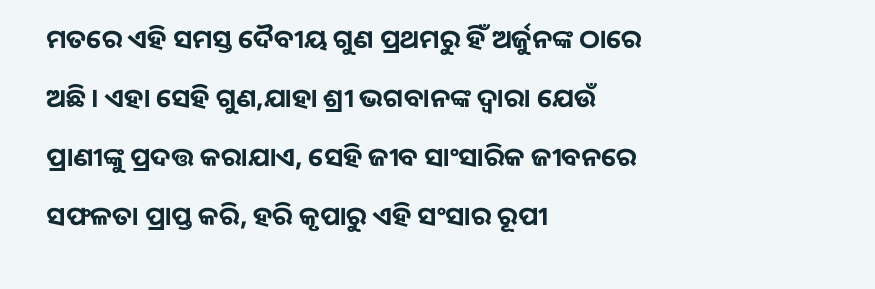ମତରେ ଏହି ସମସ୍ତ ଦୈବୀୟ ଗୁଣ ପ୍ରଥମରୁ ହିଁ ଅର୍ଜୁନଙ୍କ ଠାରେ ଅଛି। ଏହା ସେହି ଗୁଣ,ଯାହା ଶ୍ରୀ ଭଗବାନଙ୍କ ଦ୍ଵାରା ଯେଉଁ ପ୍ରାଣୀଙ୍କୁ ପ୍ରଦତ୍ତ କରାଯାଏ, ସେହି ଜୀବ ସାଂସାରିକ ଜୀବନରେ ସଫଳତା ପ୍ରାପ୍ତ କରି, ହରି କୃପାରୁ ଏହି ସଂସାର ରୂପୀ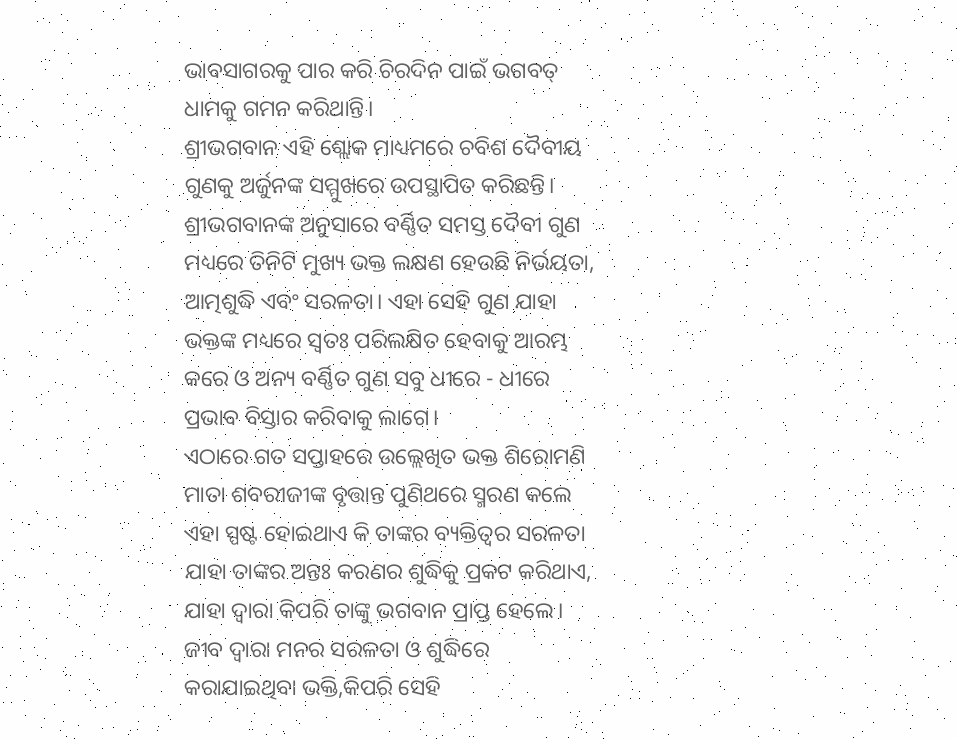ଭାବସାଗରକୁ ପାର କରି ଚିରଦିନ ପାଇଁ ଭଗବତ୍ ଧାମକୁ ଗମନ କରିଥାନ୍ତି।
ଶ୍ରୀଭଗବାନ ଏହି ଶ୍ଲୋକ ମାଧ୍ୟମରେ ଚବିଶ ଦୈବୀୟ ଗୁଣକୁ ଅର୍ଜୁନଙ୍କ ସମ୍ମୁଖରେ ଉପସ୍ଥାପିତ କରିଛନ୍ତି। ଶ୍ରୀଭଗବାନଙ୍କ ଅନୁସାରେ ବର୍ଣ୍ଣିତ ସମସ୍ତ ଦୈବୀ ଗୁଣ ମଧ୍ୟରେ ତିନିଟି ମୁଖ୍ୟ ଭକ୍ତ ଲକ୍ଷଣ ହେଉଛି ନିର୍ଭୟତା, ଆତ୍ମଶୁଦ୍ଧି ଏବଂ ସରଳତା। ଏହା ସେହି ଗୁଣ ଯାହା ଭକ୍ତଙ୍କ ମଧ୍ୟରେ ସ୍ଵତଃ ପରିଲକ୍ଷିତ ହେବାକୁ ଆରମ୍ଭ କରେ ଓ ଅନ୍ୟ ବର୍ଣ୍ଣିତ ଗୁଣ ସବୁ ଧୀରେ - ଧୀରେ ପ୍ରଭାବ ବିସ୍ତାର କରିବାକୁ ଲାଗେ।
ଏଠାରେ ଗତ ସପ୍ତାହରେ ଉଲ୍ଲେଖିତ ଭକ୍ତ ଶିରୋମଣି ମାତା ଶବରୀଜୀଙ୍କ ବୃତ୍ତାନ୍ତ ପୁଣିଥରେ ସ୍ମରଣ କଲେ ଏହା ସ୍ପଷ୍ଟ ହୋଇଥାଏ କି ତାଙ୍କର ବ୍ୟକ୍ତିତ୍ଵର ସରଳତା ଯାହା ତାଙ୍କର ଅନ୍ତଃ କରଣର ଶୁଦ୍ଧିକୁ ପ୍ରକଟ କରିଥାଏ, ଯାହା ଦ୍ଵାରା କିପରି ତାଙ୍କୁ ଭଗବାନ ପ୍ରାପ୍ତ ହେଲେ। ଜୀବ ଦ୍ଵାରା ମନର ସରଳତା ଓ ଶୁଦ୍ଧିରେ କରାଯାଇଥିବା ଭକ୍ତି,କିପରି ସେହି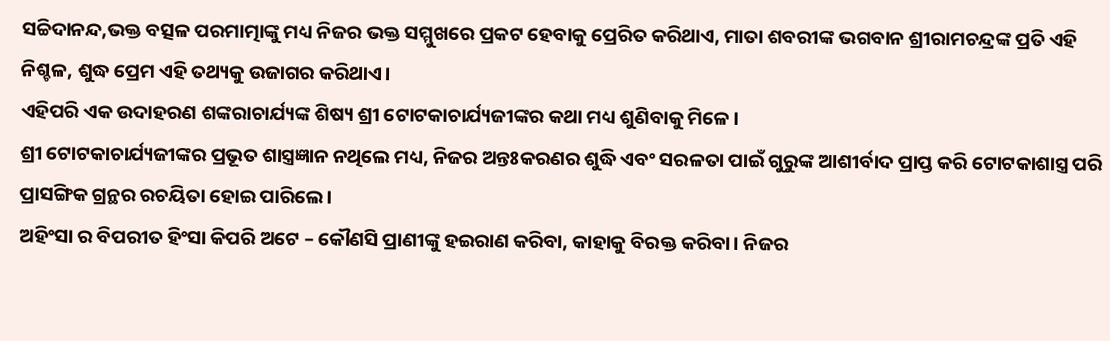ସଚ୍ଚିଦାନନ୍ଦ,ଭକ୍ତ ବତ୍ସଳ ପରମାତ୍ମାଙ୍କୁ ମଧ୍ୟ ନିଜର ଭକ୍ତ ସମ୍ମୁଖରେ ପ୍ରକଟ ହେବାକୁ ପ୍ରେରିତ କରିଥାଏ, ମାତା ଶବରୀଙ୍କ ଭଗବାନ ଶ୍ରୀରାମଚନ୍ଦ୍ରଙ୍କ ପ୍ରତି ଏହି ନିଶ୍ଚଳ, ଶୁଦ୍ଧ ପ୍ରେମ ଏହି ତଥ୍ୟକୁ ଉଜାଗର କରିଥାଏ।
ଏହିପରି ଏକ ଉଦାହରଣ ଶଙ୍କରାଚାର୍ଯ୍ୟଙ୍କ ଶିଷ୍ୟ ଶ୍ରୀ ଟୋଟକାଚାର୍ଯ୍ୟଜୀଙ୍କର କଥା ମଧ୍ୟ ଶୁଣିବାକୁ ମିଳେ।
ଶ୍ରୀ ଟୋଟକାଚାର୍ଯ୍ୟଜୀଙ୍କର ପ୍ରଭୂତ ଶାସ୍ତ୍ରଜ୍ଞାନ ନଥିଲେ ମଧ୍ୟ, ନିଜର ଅନ୍ତଃକରଣର ଶୁଦ୍ଧି ଏବଂ ସରଳତା ପାଇଁ ଗୁରୁଙ୍କ ଆଶୀର୍ବାଦ ପ୍ରାପ୍ତ କରି ଟୋଟକାଶାସ୍ତ୍ର ପରି ପ୍ରାସଙ୍ଗିକ ଗ୍ରନ୍ଥର ରଚୟିତା ହୋଇ ପାରିଲେ।
ଅହିଂସା ର ବିପରୀତ ହିଂସା କିପରି ଅଟେ – କୌଣସି ପ୍ରାଣୀଙ୍କୁ ହଇରାଣ କରିବା, କାହାକୁ ବିରକ୍ତ କରିବା। ନିଜର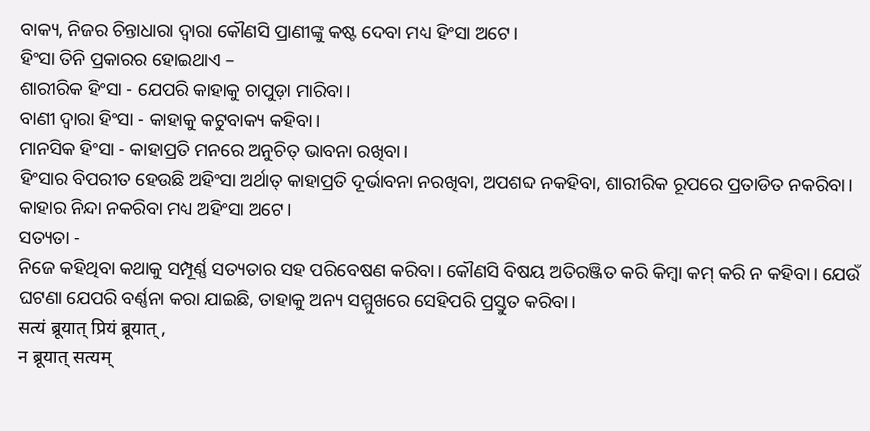ବାକ୍ୟ, ନିଜର ଚିନ୍ତାଧାରା ଦ୍ଵାରା କୌଣସି ପ୍ରାଣୀଙ୍କୁ କଷ୍ଟ ଦେବା ମଧ୍ୟ ହିଂସା ଅଟେ।
ହିଂସା ତିନି ପ୍ରକାରର ହୋଇଥାଏ –
ଶାରୀରିକ ହିଂସା - ଯେପରି କାହାକୁ ଚାପୁଡ଼ା ମାରିବା।
ବାଣୀ ଦ୍ଵାରା ହିଂସା - କାହାକୁ କଟୁବାକ୍ୟ କହିବା।
ମାନସିକ ହିଂସା - କାହାପ୍ରତି ମନରେ ଅନୁଚିତ୍ ଭାବନା ରଖିବା।
ହିଂସାର ବିପରୀତ ହେଉଛି ଅହିଂସା ଅର୍ଥାତ୍ କାହାପ୍ରତି ଦୂର୍ଭାବନା ନରଖିବା, ଅପଶବ୍ଦ ନକହିବା, ଶାରୀରିକ ରୂପରେ ପ୍ରତାଡିତ ନକରିବା। କାହାର ନିନ୍ଦା ନକରିବା ମଧ୍ୟ ଅହିଂସା ଅଟେ।
ସତ୍ୟତା -
ନିଜେ କହିଥିବା କଥାକୁ ସମ୍ପୂର୍ଣ୍ଣ ସତ୍ୟତାର ସହ ପରିବେଷଣ କରିବା। କୌଣସି ବିଷୟ ଅତିରଞ୍ଜିତ କରି କିମ୍ବା କମ୍ କରି ନ କହିବା। ଯେଉଁ ଘଟଣା ଯେପରି ବର୍ଣ୍ଣନା କରା ଯାଇଛି, ତାହାକୁ ଅନ୍ୟ ସମ୍ମୁଖରେ ସେହିପରି ପ୍ରସ୍ତୁତ କରିବା।
सत्यं ब्रूयात् प्रियं ब्रूयात् ,
न ब्रूयात् सत्यम्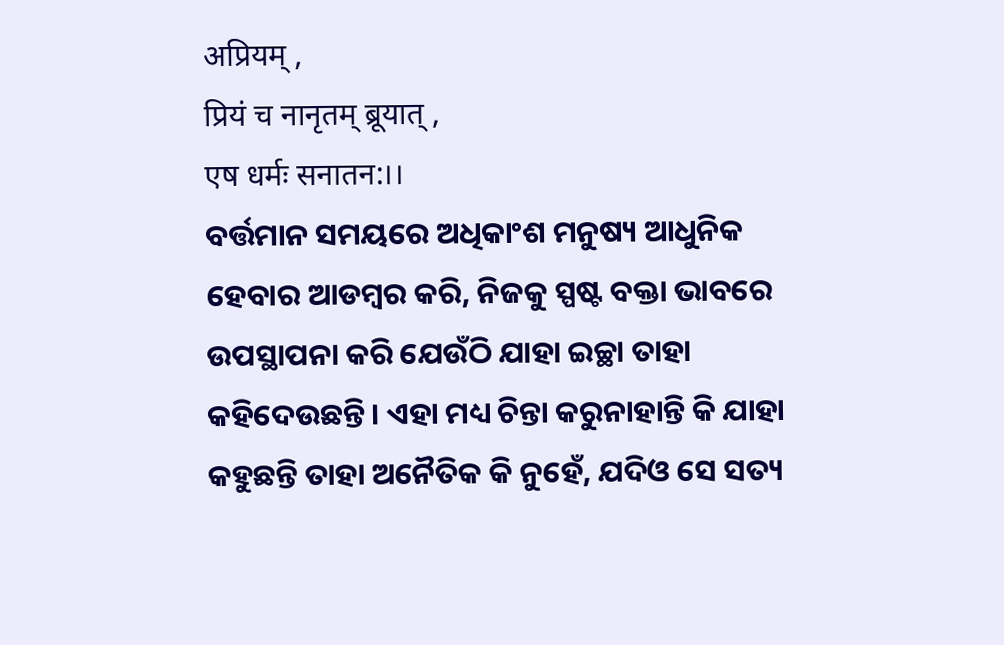अप्रियम् ,
प्रियं च नानृतम् ब्रूयात् ,
एष धर्मः सनातन:।।
ବର୍ତ୍ତମାନ ସମୟରେ ଅଧିକାଂଶ ମନୁଷ୍ୟ ଆଧୁନିକ ହେବାର ଆଡମ୍ବର କରି, ନିଜକୁ ସ୍ପଷ୍ଟ ବକ୍ତା ଭାବରେ ଉପସ୍ଥାପନା କରି ଯେଉଁଠି ଯାହା ଇଚ୍ଛା ତାହା କହିଦେଉଛନ୍ତି। ଏହା ମଧ୍ୟ ଚିନ୍ତା କରୁନାହାନ୍ତି କି ଯାହା କହୁଛନ୍ତି ତାହା ଅନୈତିକ କି ନୁହେଁ, ଯଦିଓ ସେ ସତ୍ୟ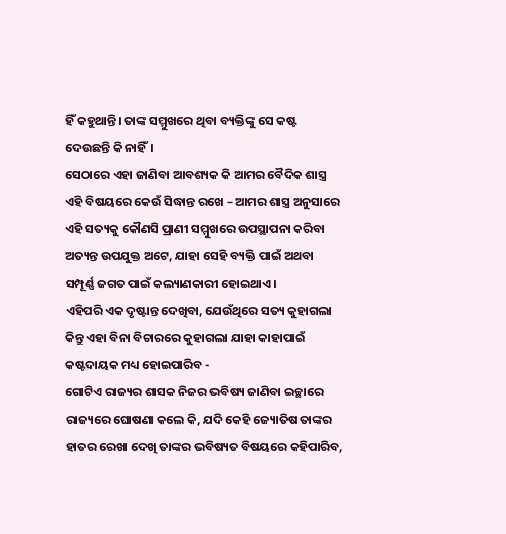ହିଁ କହୁଥାନ୍ତି। ତାଙ୍କ ସମ୍ମୁଖରେ ଥିବା ବ୍ୟକ୍ତିଙ୍କୁ ସେ କଷ୍ଟ ଦେଉଛନ୍ତି କି ନାହିଁ।
ସେଠାରେ ଏହା ଜାଣିବା ଆବଶ୍ୟକ କି ଆମର ବୈଦିକ ଶାସ୍ତ୍ର ଏହି ବିଷୟରେ କେଉଁ ସିଦ୍ଧାନ୍ତ ରଖେ – ଆମର ଶାସ୍ତ୍ର ଅନୁସାରେ ଏହି ସତ୍ୟକୁ କୌଣସି ପ୍ରାଣୀ ସମ୍ମୁଖରେ ଉପସ୍ଥାପନା କରିବା ଅତ୍ୟନ୍ତ ଉପଯୁକ୍ତ ଅଟେ, ଯାହା ସେହି ବ୍ୟକ୍ତି ପାଇଁ ଅଥବା ସମ୍ପୂର୍ଣ୍ଣ ଜଗତ ପାଇଁ କଲ୍ୟାଣକାରୀ ହୋଇଥାଏ।
ଏହିପରି ଏକ ଦୃଷ୍ଟାନ୍ତ ଦେଖିବା, ଯେଉଁଥିରେ ସତ୍ୟ କୁହାଗଲା କିନ୍ତୁ ଏହା ବିନା ବିଚାରରେ କୁହାଗଲା ଯାହା କାହାପାଇଁ କଷ୍ଟଦାୟକ ମଧ୍ୟ ହୋଇପାରିବ -
ଗୋଟିଏ ରାଜ୍ୟର ଶାସକ ନିଜର ଭବିଷ୍ୟ ଜାଣିବା ଇଚ୍ଛାରେ ରାଜ୍ୟରେ ଘୋଷଣା କଲେ କି, ଯଦି କେହି ଜ୍ୟୋତିଷ ତାଙ୍କର ହାତର ରେଖା ଦେଖି ତାଙ୍କର ଭବିଷ୍ୟତ ବିଷୟରେ କହିପାରିବ,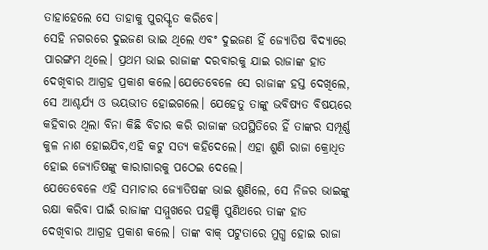ତାହାହେଲେ ସେ ତାହାକୁ ପୁରସ୍କୃତ କରିବେ।
ସେହି ନଗରରେ ଦୁଇଜଣ ଭାଇ ଥିଲେ ଏବଂ ଦୁଇଜଣ ହିଁ ଜ୍ୟୋତିଷ ବିଦ୍ୟାରେ ପାରଙ୍ଗମ ଥିଲେ। ପ୍ରଥମ ଭାଇ ରାଜାଙ୍କ ଦରବାରକୁ ଯାଇ ରାଜାଙ୍କ ହାତ ଦେଖିବାର ଆଗ୍ରହ ପ୍ରକାଶ କଲେ।ଯେତେବେଳେ ସେ ରାଜାଙ୍କ ହସ୍ତ ଦେଖିଲେ, ସେ ଆଶ୍ଚର୍ଯ୍ୟ ଓ ଭୟଭୀତ ହୋଇଗଲେ। ଯେହେତୁ ତାଙ୍କୁ ଭବିଷ୍ୟତ ବିଷୟରେ କହିବାର ଥିଲା ବିନା କିଛି ବିଚାର କରି ରାଜାଙ୍କ ଉପସ୍ଥିତିରେ ହିଁ ତାଙ୍କର ସମ୍ପୂର୍ଣ୍ଣ କୁଳ ନାଶ ହୋଇଯିବ,ଏହି କଟୁ ସତ୍ୟ କହିଦେଲେ। ଏହା ଶୁଣି ରାଜା କ୍ରୋଧିତ ହୋଇ ଜ୍ୟୋତିଷଙ୍କୁ କାରାଗାରକୁ ପଠେଇ ଦେଲେ।
ଯେତେବେଳେ ଏହି ସମାଚାର ଜ୍ୟୋତିଷଙ୍କ ଭାଇ ଶୁଣିଲେ, ସେ ନିଜର ଭାଇଙ୍କୁ ରକ୍ଷା କରିବା ପାଇଁ ରାଜାଙ୍କ ସମ୍ମୁଖରେ ପହଞ୍ଚି ପୁଣିଥରେ ତାଙ୍କ ହାତ ଦେଖିବାର ଆଗ୍ରହ ପ୍ରକାଶ କଲେ। ତାଙ୍କ ବାକ୍ ପଟୁତାରେ ମୁଗ୍ଧ ହୋଇ ରାଜା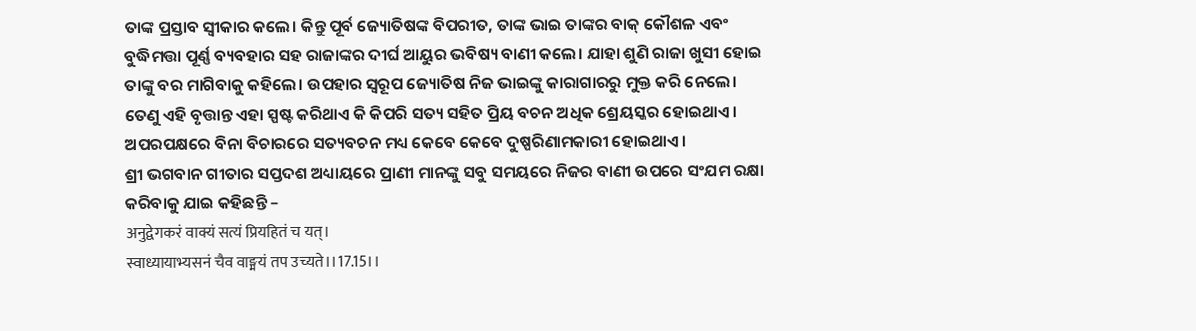ତାଙ୍କ ପ୍ରସ୍ତାବ ସ୍ୱୀକାର କଲେ। କିନ୍ତୁ ପୂର୍ବ ଜ୍ୟୋତିଷଙ୍କ ବିପରୀତ, ତାଙ୍କ ଭାଇ ତାଙ୍କର ବାକ୍ କୌଶଳ ଏବଂ ବୁଦ୍ଧିମତ୍ତା ପୂର୍ଣ୍ଣ ବ୍ୟବହାର ସହ ରାଜାଙ୍କର ଦୀର୍ଘ ଆୟୁର ଭବିଷ୍ୟ ବାଣୀ କଲେ। ଯାହା ଶୁଣି ରାଜା ଖୁସୀ ହୋଇ ତାଙ୍କୁ ବର ମାଗିବାକୁ କହିଲେ। ଉପହାର ସ୍ୱରୂପ ଜ୍ୟୋତିଷ ନିଜ ଭାଇଙ୍କୁ କାରାଗାରରୁ ମୁକ୍ତ କରି ନେଲେ।
ତେଣୁ ଏହି ବୃତ୍ତାନ୍ତ ଏହା ସ୍ପଷ୍ଟ କରିଥାଏ କି କିପରି ସତ୍ୟ ସହିତ ପ୍ରିୟ ବଚନ ଅଧିକ ଶ୍ରେୟସ୍କର ହୋଇଥାଏ। ଅପରପକ୍ଷରେ ବିନା ବିଚାରରେ ସତ୍ୟବଚନ ମଧ୍ୟ କେବେ କେବେ ଦୁଷ୍ପରିଣାମକାରୀ ହୋଇଥାଏ।
ଶ୍ରୀ ଭଗବାନ ଗୀତାର ସପ୍ତଦଶ ଅଧ୍ୟାୟରେ ପ୍ରାଣୀ ମାନଙ୍କୁ ସବୁ ସମୟରେ ନିଜର ବାଣୀ ଉପରେ ସଂଯମ ରକ୍ଷା କରିବାକୁ ଯାଇ କହିଛନ୍ତି –
अनुद्वेगकरं वाक्यं सत्यं प्रियहितं च यत्।
स्वाध्यायाभ्यसनं चैव वाङ्मयं तप उच्यते।।17.15।।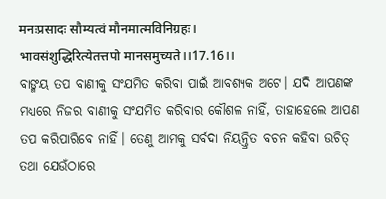मनःप्रसादः सौम्यत्वं मौनमात्मविनिग्रहः।
भावसंशुद्धिरित्येतत्तपो मानसमुच्यते।।17.16।।
ବାଙ୍ମୟ ତପ ବାଣୀକୁ ସଂଯମିତ କରିବା ପାଇଁ ଆବଶ୍ୟକ ଅଟେ। ଯଦି ଆପଣଙ୍କ ମଧ୍ୟରେ ନିଜର ବାଣୀକୁ ସଂଯମିତ କରିବାର କୌଶଳ ନାହିଁ, ତାହାହେଲେ ଆପଣ ତପ କରିପାରିବେ ନାହିଁ। ତେଣୁ ଆମକୁ ସର୍ବଦା ନିୟନ୍ତ୍ରିତ ବଚନ କହିବା ଉଚିତ୍ ତଥା ଯେଉଁଠାରେ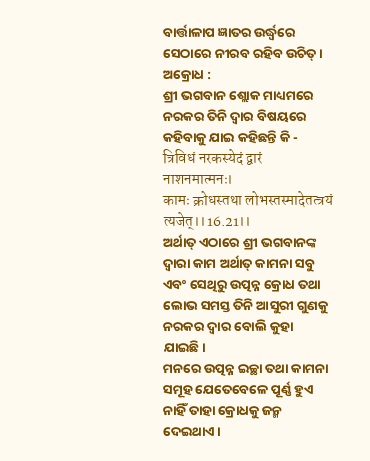ବାର୍ତ୍ତାଳାପ ଜ୍ଞାତର ଉର୍ଦ୍ଧ୍ୱରେ ସେଠାରେ ନୀରବ ରହିବ ଉଚିତ୍।
ଅକ୍ରୋଧ :
ଶ୍ରୀ ଭଗବାନ ଶ୍ଲୋକ ମାଧ୍ୟମରେ ନରକର ତିନି ଦ୍ଵାର ବିଷୟରେ କହିବାକୁ ଯାଇ କହିଛନ୍ତି କି -
त्रिविधं नरकस्येदं द्वारं नाशनमात्मनः।
कामः क्रोधस्तथा लोभस्तस्मादेतत्त्रयं त्यजेत्।।16.21।।
ଅର୍ଥାତ୍ ଏଠାରେ ଶ୍ରୀ ଭଗବାନଙ୍କ ଦ୍ଵାରା କାମ ଅର୍ଥାତ୍ କାମନା ସବୁ ଏବଂ ସେଥିରୁ ଉତ୍ପନ୍ନ କ୍ରୋଧ ତଥା ଲୋଭ ସମସ୍ତ ତିନି ଆସୁରୀ ଗୁଣକୁ ନରକର ଦ୍ଵାର ବୋଲି କୁହା ଯାଇଛି।
ମନରେ ଉତ୍ପନ୍ନ ଇଚ୍ଛା ତଥା କାମନା ସମୂହ ଯେତେବେଳେ ପୂର୍ଣ୍ଣ ହୁଏ ନାହିଁ ତାହା କ୍ରୋଧକୁ ଜନ୍ମ ଦେଇଥାଏ।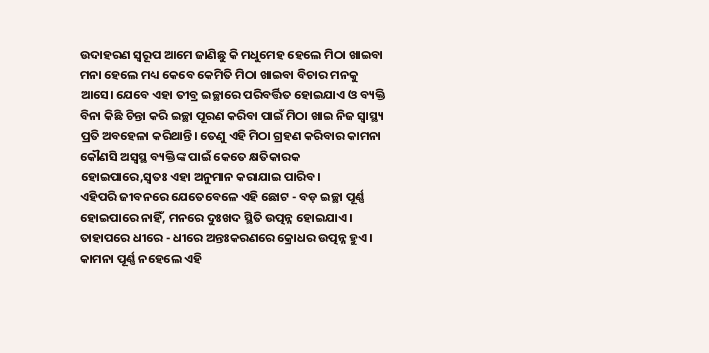ଉଦାହରଣ ସ୍ୱରୂପ ଆମେ ଜାଣିଛୁ କି ମଧୁମେହ ହେଲେ ମିଠା ଖାଇବା ମନା ହେଲେ ମଧ୍ୟ କେବେ କେମିତି ମିଠା ଖାଇବା ବିଚାର ମନକୁ ଆସେ। ଯେବେ ଏହା ତୀବ୍ର ଇଚ୍ଛାରେ ପରିବର୍ତ୍ତିତ ହୋଇଯାଏ ଓ ବ୍ୟକ୍ତି ବିନା କିଛି ଚିନ୍ତା କରି ଇଚ୍ଛା ପୂରଣ କରିବା ପାଇଁ ମିଠା ଖାଇ ନିଜ ସ୍ୱାସ୍ଥ୍ୟ ପ୍ରତି ଅବହେଳା କରିଥାନ୍ତି। ତେଣୁ ଏହି ମିଠା ଗ୍ରହଣ କରିବାର କାମନା କୌଣସି ଅସ୍ଵସ୍ଥ ବ୍ୟକ୍ତିଙ୍କ ପାଇଁ କେତେ କ୍ଷତିକାରକ ହୋଇପାରେ,ସ୍ଵତଃ ଏହା ଅନୁମାନ କରାଯାଇ ପାରିବ।
ଏହିପରି ଜୀବନରେ ଯେତେବେଳେ ଏହି ଛୋଟ - ବଡ଼ ଇଚ୍ଛା ପୂର୍ଣ୍ଣ ହୋଇପାରେ ନାହିଁ, ମନରେ ଦୁଃଖଦ ସ୍ଥିତି ଉତ୍ପନ୍ନ ହୋଇଯାଏ। ତାହାପରେ ଧୀରେ - ଧୀରେ ଅନ୍ତଃକରଣରେ କ୍ରୋଧର ଉତ୍ପନ୍ନ ହୁଏ। କାମନା ପୂର୍ଣ୍ଣ ନହେଲେ ଏହି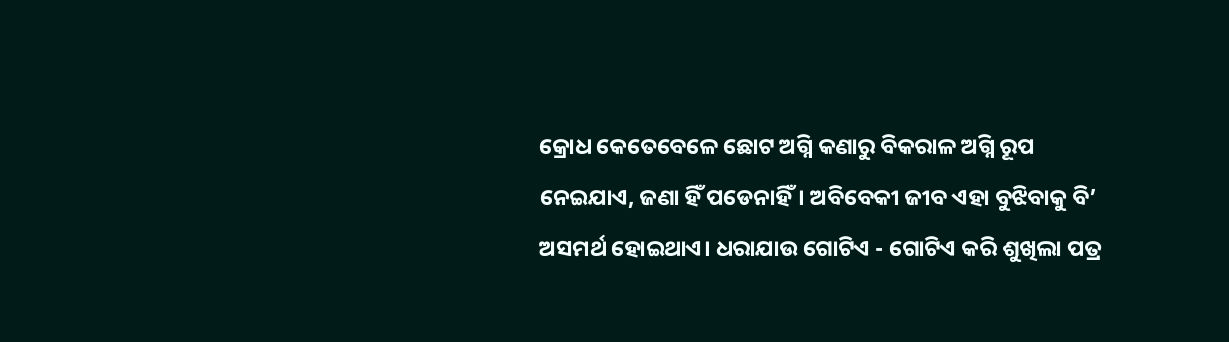କ୍ରୋଧ କେତେବେଳେ ଛୋଟ ଅଗ୍ନି କଣାରୁ ବିକରାଳ ଅଗ୍ନି ରୂପ ନେଇଯାଏ, ଜଣା ହିଁ ପଡେନାହିଁ। ଅବିବେକୀ ଜୀବ ଏହା ବୁଝିବାକୁ ବି’ ଅସମର୍ଥ ହୋଇଥାଏ। ଧରାଯାଉ ଗୋଟିଏ - ଗୋଟିଏ କରି ଶୁଖିଲା ପତ୍ର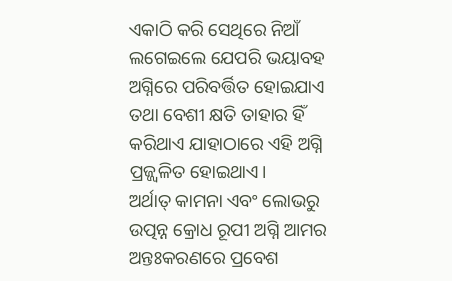ଏକାଠି କରି ସେଥିରେ ନିଆଁ ଲଗେଇଲେ ଯେପରି ଭୟାବହ ଅଗ୍ନିରେ ପରିବର୍ତ୍ତିତ ହୋଇଯାଏ ତଥା ବେଶୀ କ୍ଷତି ତାହାର ହିଁ କରିଥାଏ ଯାହାଠାରେ ଏହି ଅଗ୍ନି ପ୍ରଜ୍ଜ୍ଵଳିତ ହୋଇଥାଏ।
ଅର୍ଥାତ୍ କାମନା ଏବଂ ଲୋଭରୁ ଉତ୍ପନ୍ନ କ୍ରୋଧ ରୂପୀ ଅଗ୍ନି ଆମର ଅନ୍ତଃକରଣରେ ପ୍ରବେଶ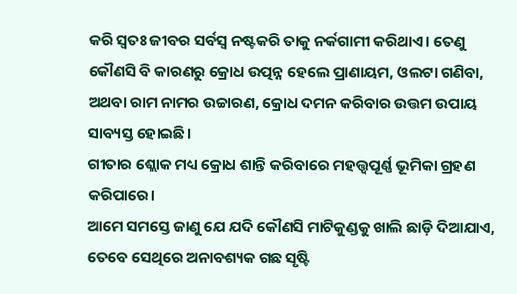କରି ସ୍ଵତଃ ଜୀବର ସର୍ବସ୍ୱ ନଷ୍ଟକରି ତାକୁ ନର୍କଗାମୀ କରିଥାଏ। ତେଣୁ କୌଣସି ବି କାରଣରୁ କ୍ରୋଧ ଉତ୍ପନ୍ନ ହେଲେ ପ୍ରାଣାୟମ, ଓଲଟା ଗଣିବା, ଅଥବା ରାମ ନାମର ଉଚ୍ଚାରଣ, କ୍ରୋଧ ଦମନ କରିବାର ଉତ୍ତମ ଉପାୟ ସାବ୍ୟସ୍ତ ହୋଇଛି।
ଗୀତାର ଶ୍ଲୋକ ମଧ୍ୟ କ୍ରୋଧ ଶାନ୍ତି କରିବାରେ ମହତ୍ତ୍ୱପୂର୍ଣ୍ଣ ଭୂମିକା ଗ୍ରହଣ କରିପାରେ।
ଆମେ ସମସ୍ତେ ଜାଣୁ ଯେ ଯଦି କୌଣସି ମାଟିକୁଣ୍ଡକୁ ଖାଲି ଛାଡ଼ି ଦିଆଯାଏ, ତେବେ ସେଥିରେ ଅନାବଶ୍ୟକ ଗଛ ସୃଷ୍ଟି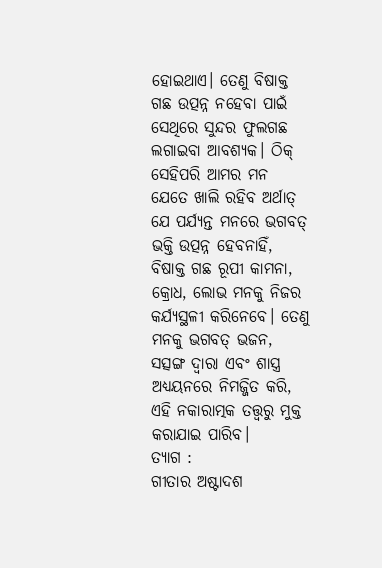ହୋଇଥାଏ। ତେଣୁ ବିଷାକ୍ତ ଗଛ ଉତ୍ପନ୍ନ ନହେବା ପାଇଁ ସେଥିରେ ସୁନ୍ଦର ଫୁଲଗଛ ଲଗାଇବା ଆବଶ୍ୟକ। ଠିକ୍ ସେହିପରି ଆମର ମନ ଯେତେ ଖାଲି ରହିବ ଅର୍ଥାତ୍ ଯେ ପର୍ଯ୍ୟନ୍ତ ମନରେ ଭଗବତ୍ ଭକ୍ତି ଉତ୍ପନ୍ନ ହେବନାହିଁ, ବିଷାକ୍ତ ଗଛ ରୂପୀ କାମନା, କ୍ରୋଧ, ଲୋଭ ମନକୁ ନିଜର କର୍ଯ୍ୟସ୍ଥଳୀ କରିନେବେ। ତେଣୁ ମନକୁ ଭଗବତ୍ ଭଜନ, ସତ୍ସଙ୍ଗ ଦ୍ଵାରା ଏବଂ ଶାସ୍ତ୍ର ଅଧ୍ୟୟନରେ ନିମଜ୍ଜିତ କରି, ଏହି ନକାରାତ୍ମକ ତତ୍ତ୍ୱରୁ ମୁକ୍ତ କରାଯାଇ ପାରିବ।
ତ୍ୟାଗ :
ଗୀତାର ଅଷ୍ଟାଦଶ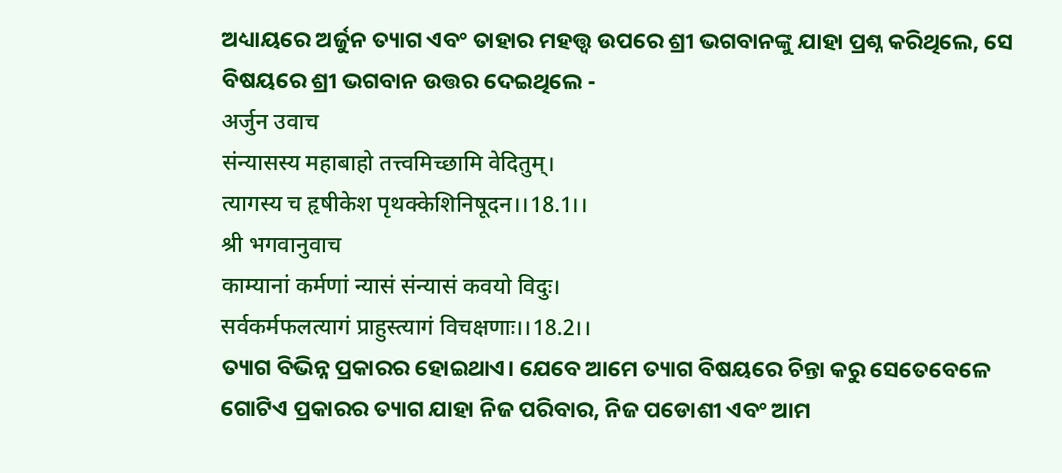ଅଧ୍ୟାୟରେ ଅର୍ଜୁନ ତ୍ୟାଗ ଏବଂ ତାହାର ମହତ୍ତ୍ଵ ଉପରେ ଶ୍ରୀ ଭଗବାନଙ୍କୁ ଯାହା ପ୍ରଶ୍ନ କରିଥିଲେ, ସେ ବିଷୟରେ ଶ୍ରୀ ଭଗବାନ ଉତ୍ତର ଦେଇଥିଲେ -
अर्जुन उवाच
संन्यासस्य महाबाहो तत्त्वमिच्छामि वेदितुम्।
त्यागस्य च हृषीकेश पृथक्केशिनिषूदन।।18.1।।
श्री भगवानुवाच
काम्यानां कर्मणां न्यासं संन्यासं कवयो विदुः।
सर्वकर्मफलत्यागं प्राहुस्त्यागं विचक्षणाः।।18.2।।
ତ୍ୟାଗ ବିଭିନ୍ନ ପ୍ରକାରର ହୋଇଥାଏ। ଯେବେ ଆମେ ତ୍ୟାଗ ବିଷୟରେ ଚିନ୍ତା କରୁ ସେତେବେଳେ ଗୋଟିଏ ପ୍ରକାରର ତ୍ୟାଗ ଯାହା ନିଜ ପରିବାର, ନିଜ ପଡୋଶୀ ଏବଂ ଆମ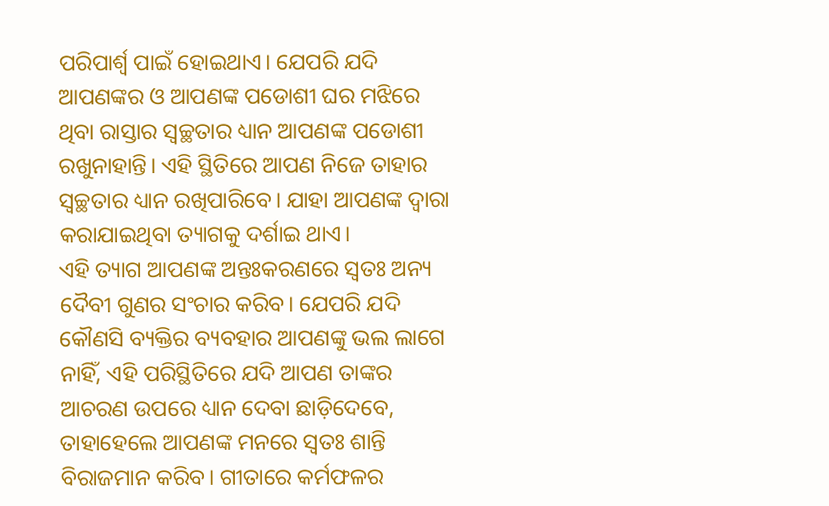ପରିପାର୍ଶ୍ଵ ପାଇଁ ହୋଇଥାଏ। ଯେପରି ଯଦି ଆପଣଙ୍କର ଓ ଆପଣଙ୍କ ପଡୋଶୀ ଘର ମଝିରେ ଥିବା ରାସ୍ତାର ସ୍ୱଚ୍ଛତାର ଧ୍ୟାନ ଆପଣଙ୍କ ପଡୋଶୀ ରଖୁନାହାନ୍ତି। ଏହି ସ୍ଥିତିରେ ଆପଣ ନିଜେ ତାହାର ସ୍ୱଚ୍ଛତାର ଧ୍ୟାନ ରଖିପାରିବେ। ଯାହା ଆପଣଙ୍କ ଦ୍ଵାରା କରାଯାଇଥିବା ତ୍ୟାଗକୁ ଦର୍ଶାଇ ଥାଏ।
ଏହି ତ୍ୟାଗ ଆପଣଙ୍କ ଅନ୍ତଃକରଣରେ ସ୍ଵତଃ ଅନ୍ୟ ଦୈବୀ ଗୁଣର ସଂଚାର କରିବ। ଯେପରି ଯଦି କୌଣସି ବ୍ୟକ୍ତିର ବ୍ୟବହାର ଆପଣଙ୍କୁ ଭଲ ଲାଗେ ନାହିଁ, ଏହି ପରିସ୍ଥିତିରେ ଯଦି ଆପଣ ତାଙ୍କର ଆଚରଣ ଉପରେ ଧ୍ୟାନ ଦେବା ଛାଡ଼ିଦେବେ, ତାହାହେଲେ ଆପଣଙ୍କ ମନରେ ସ୍ୱତଃ ଶାନ୍ତି ବିରାଜମାନ କରିବ। ଗୀତାରେ କର୍ମଫଳର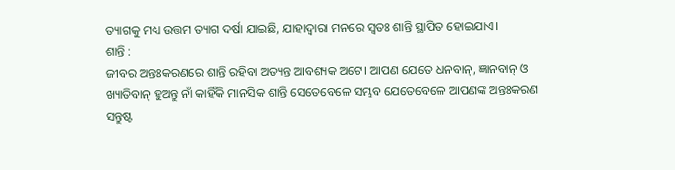ତ୍ୟାଗକୁ ମଧ୍ୟ ଉତ୍ତମ ତ୍ୟାଗ ଦର୍ଷା ଯାଇଛି, ଯାହାଦ୍ଵାରା ମନରେ ସ୍ୱତଃ ଶାନ୍ତି ସ୍ଥାପିତ ହୋଇଯାଏ।
ଶାନ୍ତି :
ଜୀବର ଅନ୍ତଃକରଣରେ ଶାନ୍ତି ରହିବା ଅତ୍ୟନ୍ତ ଆବଶ୍ୟକ ଅଟେ। ଆପଣ ଯେତେ ଧନବାନ୍, ଜ୍ଞାନବାନ୍ ଓ ଖ୍ୟାତିବାନ୍ ହୁଅନ୍ତୁ ନାଁ କାହିଁକି ମାନସିକ ଶାନ୍ତି ସେତେବେଳେ ସମ୍ଭବ ଯେତେବେଳେ ଆପଣଙ୍କ ଅନ୍ତଃକରଣ ସନ୍ତୁଷ୍ଟ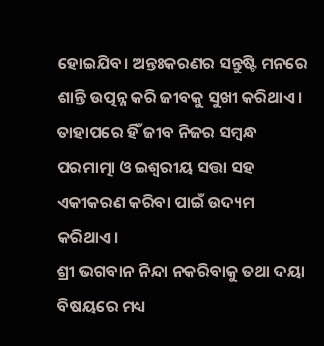ହୋଇଯିବ। ଅନ୍ତଃକରଣର ସନ୍ତୁଷ୍ଟି ମନରେ ଶାନ୍ତି ଉତ୍ପନ୍ନ କରି ଜୀବକୁ ସୁଖୀ କରିଥାଏ। ତାହାପରେ ହିଁ ଜୀବ ନିଜର ସମ୍ବନ୍ଧ ପରମାତ୍ମା ଓ ଇଶ୍ୱରୀୟ ସତ୍ତା ସହ ଏକୀକରଣ କରିବା ପାଇଁ ଉଦ୍ୟମ କରିଥାଏ।
ଶ୍ରୀ ଭଗବାନ ନିନ୍ଦା ନକରିବାକୁ ତଥା ଦୟା ବିଷୟରେ ମଧ୍ୟ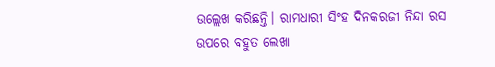ଉଲ୍ଲେଖ କରିଛନ୍ତି। ରାମଧାରୀ ସିଂହ ଦିନକରଜୀ ନିନ୍ଦା ରସ ଉପରେ ବହୁତ ଲେଖା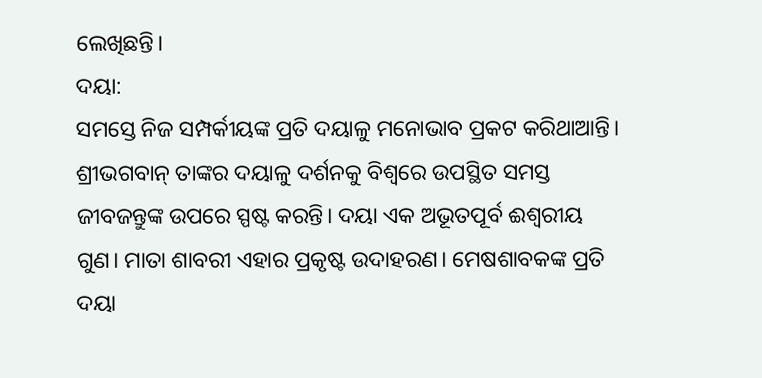ଲେଖିଛନ୍ତି।
ଦୟା:
ସମସ୍ତେ ନିଜ ସମ୍ପର୍କୀୟଙ୍କ ପ୍ରତି ଦୟାଳୁ ମନୋଭାବ ପ୍ରକଟ କରିଥାଆନ୍ତି। ଶ୍ରୀଭଗବାନ୍ ତାଙ୍କର ଦୟାଳୁ ଦର୍ଶନକୁ ବିଶ୍ୱରେ ଉପସ୍ଥିତ ସମସ୍ତ ଜୀବଜନ୍ତୁଙ୍କ ଉପରେ ସ୍ପଷ୍ଟ କରନ୍ତି। ଦୟା ଏକ ଅଭୂତପୂର୍ବ ଈଶ୍ୱରୀୟ ଗୁଣ। ମାତା ଶାବରୀ ଏହାର ପ୍ରକୃଷ୍ଟ ଉଦାହରଣ। ମେଷଶାବକଙ୍କ ପ୍ରତି ଦୟା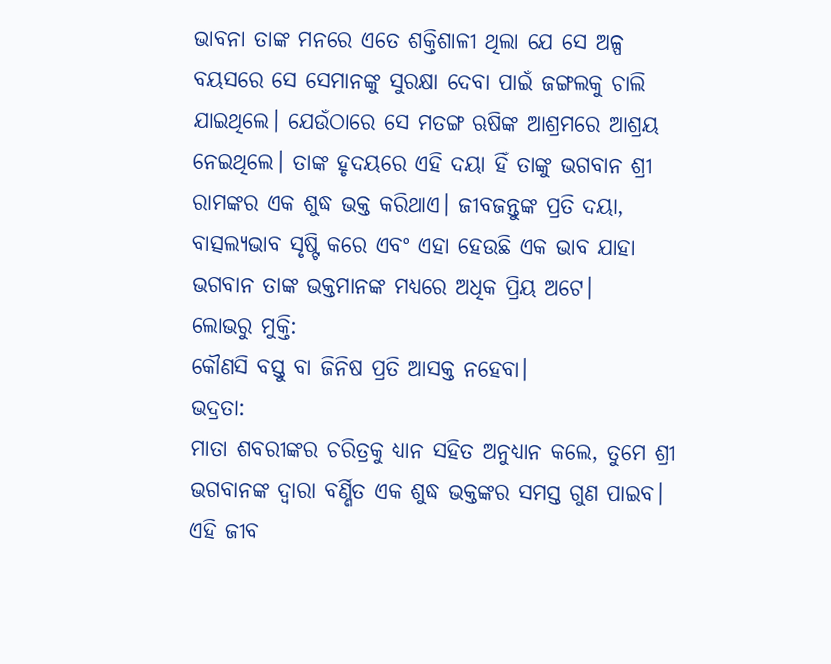ଭାବନା ତାଙ୍କ ମନରେ ଏତେ ଶକ୍ତିଶାଳୀ ଥିଲା ଯେ ସେ ଅଳ୍ପ ବୟସରେ ସେ ସେମାନଙ୍କୁ ସୁରକ୍ଷା ଦେବା ପାଇଁ ଜଙ୍ଗଲକୁ ଚାଲି ଯାଇଥିଲେ। ଯେଉଁଠାରେ ସେ ମତଙ୍ଗ ଋଷିଙ୍କ ଆଶ୍ରମରେ ଆଶ୍ରୟ ନେଇଥିଲେ। ତାଙ୍କ ହୃଦୟରେ ଏହି ଦୟା ହିଁ ତାଙ୍କୁ ଭଗବାନ ଶ୍ରୀ ରାମଙ୍କର ଏକ ଶୁଦ୍ଧ ଭକ୍ତ କରିଥାଏ। ଜୀବଜନ୍ତୁଙ୍କ ପ୍ରତି ଦୟା, ବାତ୍ସଲ୍ୟଭାବ ସୃଷ୍ଟି କରେ ଏବଂ ଏହା ହେଉଛି ଏକ ଭାବ ଯାହା ଭଗବାନ ତାଙ୍କ ଭକ୍ତମାନଙ୍କ ମଧ୍ୟରେ ଅଧିକ ପ୍ରିୟ ଅଟେ।
ଲୋଭରୁ ମୁକ୍ତି:
କୌଣସି ବସ୍ତୁ ବା ଜିନିଷ ପ୍ରତି ଆସକ୍ତ ନହେବା।
ଭଦ୍ରତା:
ମାତା ଶବରୀଙ୍କର ଚରିତ୍ରକୁ ଧ୍ୟାନ ସହିତ ଅନୁଧ୍ୟାନ କଲେ, ତୁମେ ଶ୍ରୀ ଭଗବାନଙ୍କ ଦ୍ୱାରା ବର୍ଣ୍ଣିତ ଏକ ଶୁଦ୍ଧ ଭକ୍ତଙ୍କର ସମସ୍ତ ଗୁଣ ପାଇବ। ଏହି ଜୀବ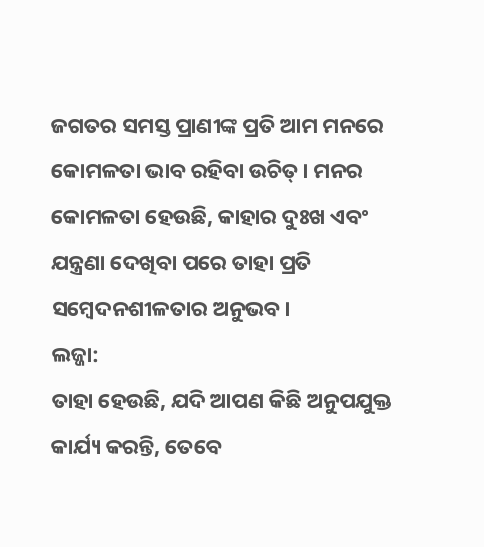ଜଗତର ସମସ୍ତ ପ୍ରାଣୀଙ୍କ ପ୍ରତି ଆମ ମନରେ କୋମଳତା ଭାବ ରହିବା ଉଚିତ୍। ମନର କୋମଳତା ହେଉଛି, କାହାର ଦୁଃଖ ଏବଂ ଯନ୍ତ୍ରଣା ଦେଖିବା ପରେ ତାହା ପ୍ରତି ସମ୍ବେଦନଶୀଳତାର ଅନୁଭବ।
ଲଜ୍ଜା:
ତାହା ହେଉଛି, ଯଦି ଆପଣ କିଛି ଅନୁପଯୁକ୍ତ କାର୍ଯ୍ୟ କରନ୍ତି, ତେବେ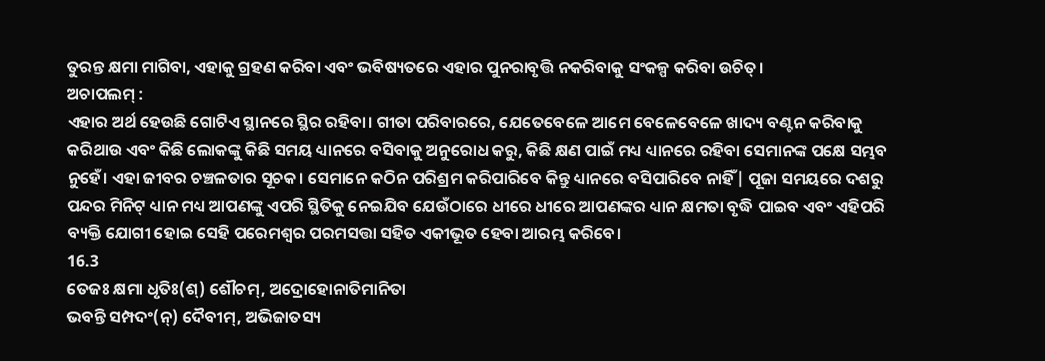ତୁରନ୍ତ କ୍ଷମା ମାଗିବା, ଏହାକୁ ଗ୍ରହଣ କରିବା ଏବଂ ଭବିଷ୍ୟତରେ ଏହାର ପୁନରାବୃତ୍ତି ନକରିବାକୁ ସଂକଳ୍ପ କରିବା ଉଚିତ୍।
ଅଚାପଲମ୍ :
ଏହାର ଅର୍ଥ ହେଉଛି ଗୋଟିଏ ସ୍ଥାନରେ ସ୍ଥିର ରହିବା। ଗୀତା ପରିବାରରେ, ଯେତେବେଳେ ଆମେ ବେଳେବେଳେ ଖାଦ୍ୟ ବଣ୍ଟନ କରିବାକୁ କରିଥାଉ ଏବଂ କିଛି ଲୋକଙ୍କୁ କିଛି ସମୟ ଧ୍ୟାନରେ ବସିବାକୁ ଅନୁରୋଧ କରୁ, କିଛି କ୍ଷଣ ପାଇଁ ମଧ୍ୟ ଧ୍ୟାନରେ ରହିବା ସେମାନଙ୍କ ପକ୍ଷେ ସମ୍ଭବ ନୁହେଁ। ଏହା ଜୀବର ଚଞ୍ଚଳତାର ସୂଚକ। ସେମାନେ କଠିନ ପରିଶ୍ରମ କରିପାରିବେ କିନ୍ତୁ ଧ୍ୟାନରେ ବସିପାରିବେ ନାହିଁ| ପୂଜା ସମୟରେ ଦଶରୁ ପନ୍ଦର ମିନିଟ୍ ଧ୍ୟାନ ମଧ୍ୟ ଆପଣଙ୍କୁ ଏପରି ସ୍ଥିତିକୁ ନେଇଯିବ ଯେଉଁଠାରେ ଧୀରେ ଧୀରେ ଆପଣଙ୍କର ଧ୍ୟାନ କ୍ଷମତା ବୃଦ୍ଧି ପାଇବ ଏବଂ ଏହିପରି ବ୍ୟକ୍ତି ଯୋଗୀ ହୋଇ ସେହି ପରେମଶ୍ୱର ପରମସତ୍ତା ସହିତ ଏକୀଭୂତ ହେବା ଆରମ୍ଭ କରିବେ।
16.3
ତେଜଃ କ୍ଷମା ଧୃତିଃ(ଶ୍) ଶୌଚମ୍, ଅଦ୍ରୋହୋନାତିମାନିତା
ଭବନ୍ତି ସମ୍ପଦଂ(ନ୍) ଦୈବୀମ୍, ଅଭିଜାତସ୍ୟ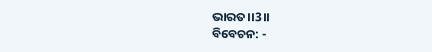ଭାରତ।।3।।
ବିବେଚନ: -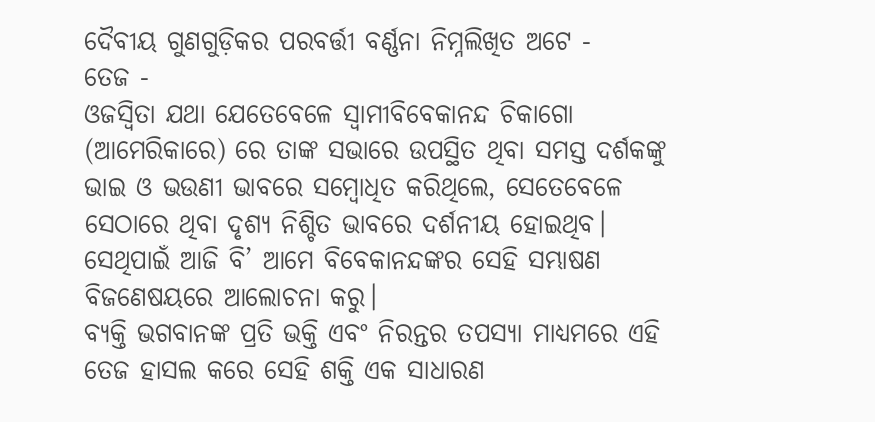ଦୈବୀୟ ଗୁଣଗୁଡ଼ିକର ପରବର୍ତ୍ତୀ ବର୍ଣ୍ଣନା ନିମ୍ନଲିଖିତ ଅଟେ -
ତେଜ -
ଓଜସ୍ୱିତା ଯଥା ଯେତେବେଳେ ସ୍ୱାମୀବିବେକାନନ୍ଦ ଚିକାଗୋ (ଆମେରିକାରେ) ରେ ତାଙ୍କ ସଭାରେ ଉପସ୍ଥିତ ଥିବା ସମସ୍ତ ଦର୍ଶକଙ୍କୁ ଭାଇ ଓ ଭଉଣୀ ଭାବରେ ସମ୍ବୋଧିତ କରିଥିଲେ, ସେତେବେଳେ ସେଠାରେ ଥିବା ଦୃଶ୍ୟ ନିଶ୍ଚିତ ଭାବରେ ଦର୍ଶନୀୟ ହୋଇଥିବ। ସେଥିପାଇଁ ଆଜି ବି’ ଆମେ ବିବେକାନନ୍ଦଙ୍କର ସେହି ସମ୍ଭାଷଣ ବିଜଣେଷୟରେ ଆଲୋଚନା କରୁ।
ବ୍ୟକ୍ତି ଭଗବାନଙ୍କ ପ୍ରତି ଭକ୍ତି ଏବଂ ନିରନ୍ତର ତପସ୍ୟା ମାଧ୍ୟମରେ ଏହି ତେଜ ହାସଲ କରେ ସେହି ଶକ୍ତି ଏକ ସାଧାରଣ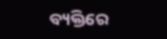ବ୍ୟକ୍ତିରେ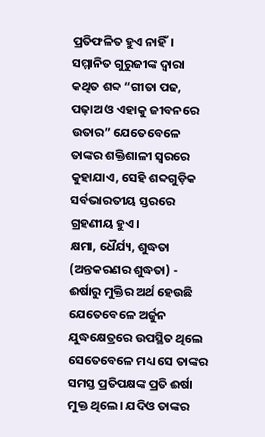ପ୍ରତିଫଳିତ ହୁଏ ନାହିଁ। ସମ୍ମାନିତ ଗୁରୁଜୀଙ୍କ ଦ୍ୱାରା କଥିତ ଶବ୍ଦ “ଗୀତା ପଢ, ପଢ଼ାଅ ଓ ଏହାକୁ ଜୀବନରେ ଉତାର” ଯେତେବେଳେ ତାଙ୍କର ଶକ୍ତିଶାଳୀ ସ୍ୱରରେ କୁହାଯାଏ, ସେହି ଶବ୍ଦଗୁଡ଼ିକ ସର୍ବଭାରତୀୟ ସ୍ତରରେ ଗ୍ରହଣୀୟ ହୁଏ।
କ୍ଷମା, ଧୈର୍ଯ୍ୟ, ଶୁଦ୍ଧତା (ଅନ୍ତକରଣର ଶୁଦ୍ଧତା) -
ଈର୍ଷାରୁ ମୁକ୍ତିର ଅର୍ଥ ହେଉଛି ଯେତେବେଳେ ଅର୍ଜୁନ ଯୁଦ୍ଧକ୍ଷେତ୍ରରେ ଉପସ୍ଥିତ ଥିଲେ ସେତେବେଳେ ମଧ୍ୟ ସେ ତାଙ୍କର ସମସ୍ତ ପ୍ରତିପକ୍ଷଙ୍କ ପ୍ରତି ଈର୍ଷା ମୁକ୍ତ ଥିଲେ। ଯଦିଓ ତାଙ୍କର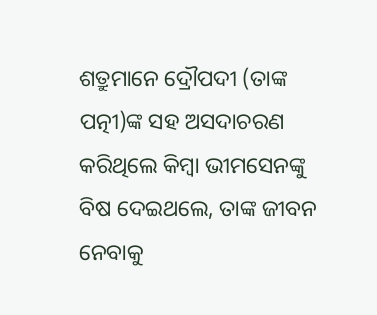ଶତ୍ରୁମାନେ ଦ୍ରୌପଦୀ (ତାଙ୍କ ପତ୍ନୀ)ଙ୍କ ସହ ଅସଦାଚରଣ କରିଥିଲେ କିମ୍ବା ଭୀମସେନଙ୍କୁ ବିଷ ଦେଇଥଲେ, ତାଙ୍କ ଜୀବନ ନେବାକୁ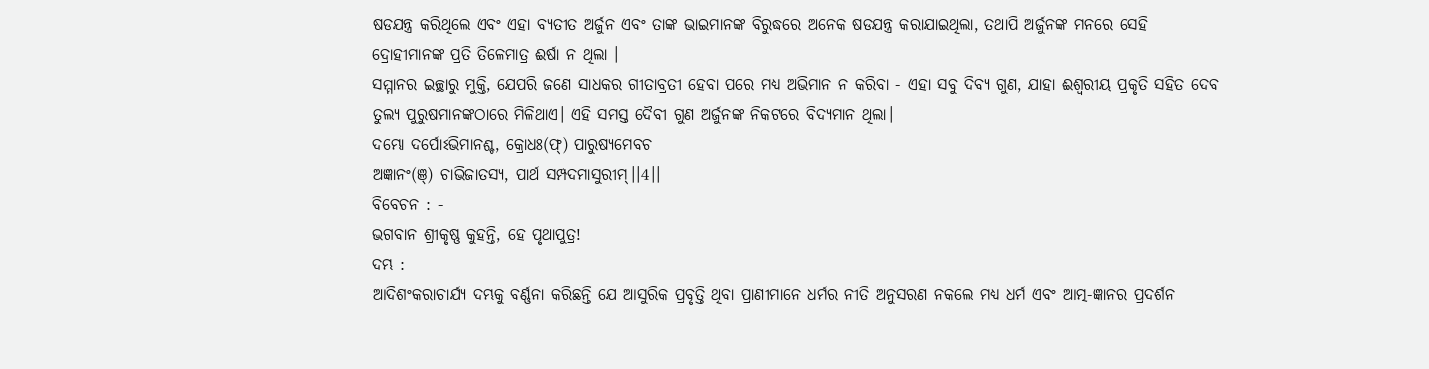ଷଡଯନ୍ତ୍ର କରିଥିଲେ ଏବଂ ଏହା ବ୍ୟତୀତ ଅର୍ଜୁନ ଏବଂ ତାଙ୍କ ଭାଇମାନଙ୍କ ବିରୁଦ୍ଧରେ ଅନେକ ଷଡଯନ୍ତ୍ର କରାଯାଇଥିଲା, ତଥାପି ଅର୍ଜୁନଙ୍କ ମନରେ ସେହି ଦ୍ରୋହୀମାନଙ୍କ ପ୍ରତି ତିଳେମାତ୍ର ଈର୍ଷା ନ ଥିଲା ।
ସମ୍ମାନର ଇଚ୍ଛାରୁ ମୁକ୍ତି, ଯେପରି ଜଣେ ସାଧକର ଗୀତାବ୍ରତୀ ହେବା ପରେ ମଧ୍ୟ ଅଭିମାନ ନ କରିବା - ଏହା ସବୁ ଦିବ୍ୟ ଗୁଣ, ଯାହା ଈଶ୍ୱରୀୟ ପ୍ରକୃତି ସହିତ ଦେବ ତୁଲ୍ୟ ପୁରୁଷମାନଙ୍କଠାରେ ମିଳିଥାଏ। ଏହି ସମସ୍ତ ଦୈବୀ ଗୁଣ ଅର୍ଜୁନଙ୍କ ନିକଟରେ ବିଦ୍ୟମାନ ଥିଲା।
ଦମ୍ଭୋ ଦର୍ପୋଽଭିମାନଶ୍ଚ, କ୍ରୋଧଃ(ଫ୍) ପାରୁଷ୍ୟମେବଚ
ଅଜ୍ଞାନଂ(ଞ୍) ଚାଭିଜାତସ୍ୟ, ପାର୍ଥ ସମ୍ପଦମାସୁରୀମ୍।।4।।
ବିବେଚନ : -
ଭଗବାନ ଶ୍ରୀକୃଷ୍ଣ କୁହନ୍ତି, ହେ ପୃଥାପୁତ୍ର!
ଦମ୍ଭ :
ଆଦିଶଂକରାଚାର୍ଯ୍ୟ ଦମ୍ଭକୁ ବର୍ଣ୍ଣନା କରିଛନ୍ତି ଯେ ଆସୁରିକ ପ୍ରବୃତ୍ତି ଥିବା ପ୍ରାଣୀମାନେ ଧର୍ମର ନୀତି ଅନୁସରଣ ନକଲେ ମଧ୍ୟ ଧର୍ମ ଏବଂ ଆତ୍ମ-ଜ୍ଞାନର ପ୍ରଦର୍ଶନ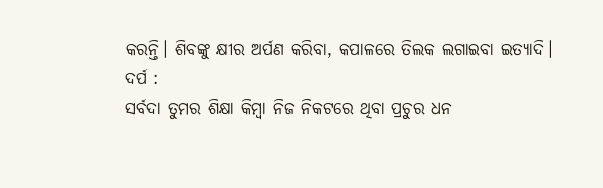କରନ୍ତି। ଶିବଙ୍କୁ କ୍ଷୀର ଅର୍ପଣ କରିବା, କପାଳରେ ତିଲକ ଲଗାଇବା ଇତ୍ୟାଦି।
ଦର୍ପ :
ସର୍ବଦା ତୁମର ଶିକ୍ଷା କିମ୍ବା ନିଜ ନିକଟରେ ଥିବା ପ୍ରଚୁର ଧନ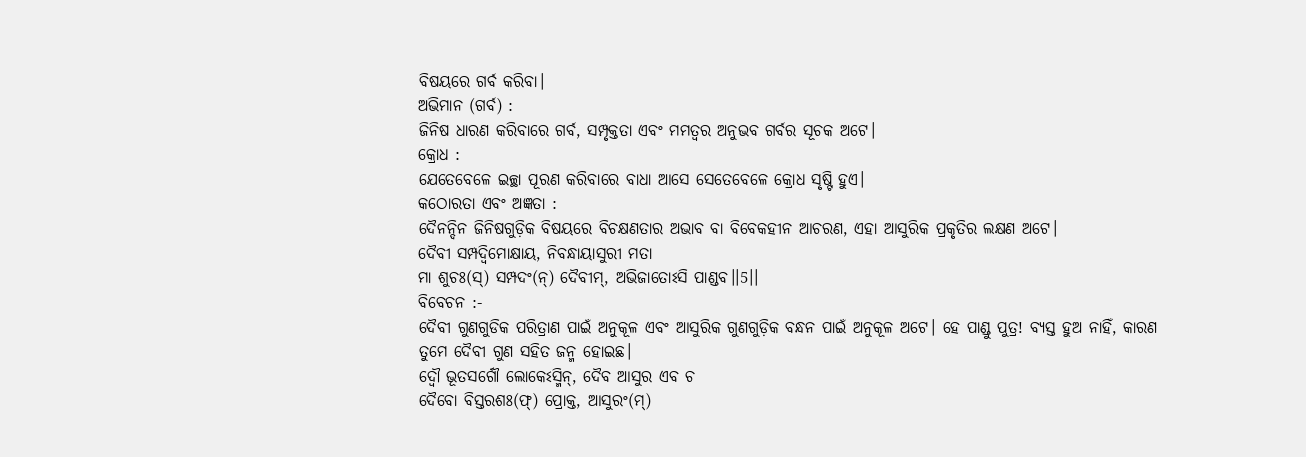ବିଷୟରେ ଗର୍ବ କରିବା।
ଅଭିମାନ (ଗର୍ବ) :
ଜିନିଷ ଧାରଣ କରିବାରେ ଗର୍ବ, ସମ୍ପୃକ୍ତତା ଏବଂ ମମତ୍ୱର ଅନୁଭବ ଗର୍ବର ସୂଚକ ଅଟେ।
କ୍ରୋଧ :
ଯେତେବେଳେ ଇଚ୍ଛା ପୂରଣ କରିବାରେ ବାଧା ଆସେ ସେତେବେଳେ କ୍ରୋଧ ସୃଷ୍ଟି ହୁଏ।
କଠୋରତା ଏବଂ ଅଜ୍ଞତା :
ଦୈନନ୍ଦିନ ଜିନିଷଗୁଡ଼ିକ ବିଷୟରେ ବିଚକ୍ଷଣତାର ଅଭାବ ବା ବିବେକହୀନ ଆଚରଣ, ଏହା ଆସୁରିକ ପ୍ରକୃତିର ଲକ୍ଷଣ ଅଟେ।
ଦୈବୀ ସମ୍ପଦ୍ବିମୋକ୍ଷାୟ, ନିବନ୍ଧାୟାସୁରୀ ମତା
ମା ଶୁଚଃ(ସ୍) ସମ୍ପଦଂ(ନ୍) ଦୈବୀମ୍, ଅଭିଜାତୋଽସି ପାଣ୍ଡବ।।5।।
ବିବେଚନ :-
ଦୈବୀ ଗୁଣଗୁଡିକ ପରିତ୍ରାଣ ପାଇଁ ଅନୁକୂଳ ଏବଂ ଆସୁରିକ ଗୁଣଗୁଡ଼ିକ ବନ୍ଧନ ପାଇଁ ଅନୁକୂଳ ଅଟେ। ହେ ପାଣ୍ଡୁ ପୁତ୍ର! ବ୍ୟସ୍ତ ହୁଅ ନାହିଁ, କାରଣ ତୁମେ ଦୈବୀ ଗୁଣ ସହିତ ଜନ୍ମ ହୋଇଛ।
ଦ୍ୱୌ ଭୂତସର୍ଗୌ ଲୋକେଽସ୍ମିନ୍, ଦୈବ ଆସୁର ଏବ ଚ
ଦୈବୋ ବିସ୍ତରଶଃ(ଫ୍) ପ୍ରୋକ୍ତ, ଆସୁରଂ(ମ୍)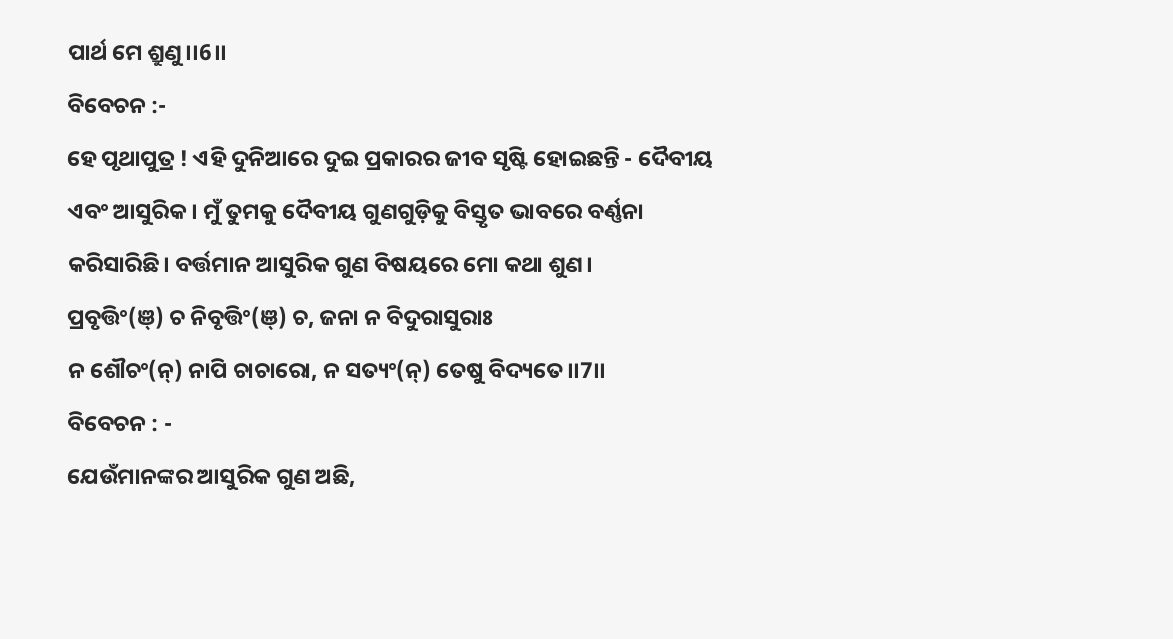ପାର୍ଥ ମେ ଶ୍ରୁଣୁ।।6।।
ବିବେଚନ :-
ହେ ପୃଥାପୁତ୍ର ! ଏହି ଦୁନିଆରେ ଦୁଇ ପ୍ରକାରର ଜୀବ ସୃଷ୍ଟି ହୋଇଛନ୍ତି - ଦୈବୀୟ ଏବଂ ଆସୁରିକ। ମୁଁ ତୁମକୁ ଦୈବୀୟ ଗୁଣଗୁଡ଼ିକୁ ବିସ୍ତୃତ ଭାବରେ ବର୍ଣ୍ଣନା କରିସାରିଛି। ବର୍ତ୍ତମାନ ଆସୁରିକ ଗୁଣ ବିଷୟରେ ମୋ କଥା ଶୁଣ।
ପ୍ରବୃତ୍ତିଂ(ଞ୍) ଚ ନିବୃତ୍ତିଂ(ଞ୍) ଚ, ଜନା ନ ବିଦୁରାସୁରାଃ
ନ ଶୌଚଂ(ନ୍) ନାପି ଚାଚାରୋ, ନ ସତ୍ୟଂ(ନ୍) ତେଷୁ ବିଦ୍ୟତେ।।7।।
ବିବେଚନ : -
ଯେଉଁମାନଙ୍କର ଆସୁରିକ ଗୁଣ ଅଛି,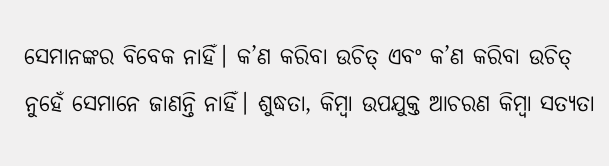ସେମାନଙ୍କର ବିବେକ ନାହିଁ। କ’ଣ କରିବା ଉଚିତ୍ ଏବଂ କ’ଣ କରିବା ଉଚିତ୍ ନୁହେଁ ସେମାନେ ଜାଣନ୍ତି ନାହିଁ। ଶୁଦ୍ଧତା, କିମ୍ବା ଉପଯୁକ୍ତ ଆଚରଣ କିମ୍ବା ସତ୍ୟତା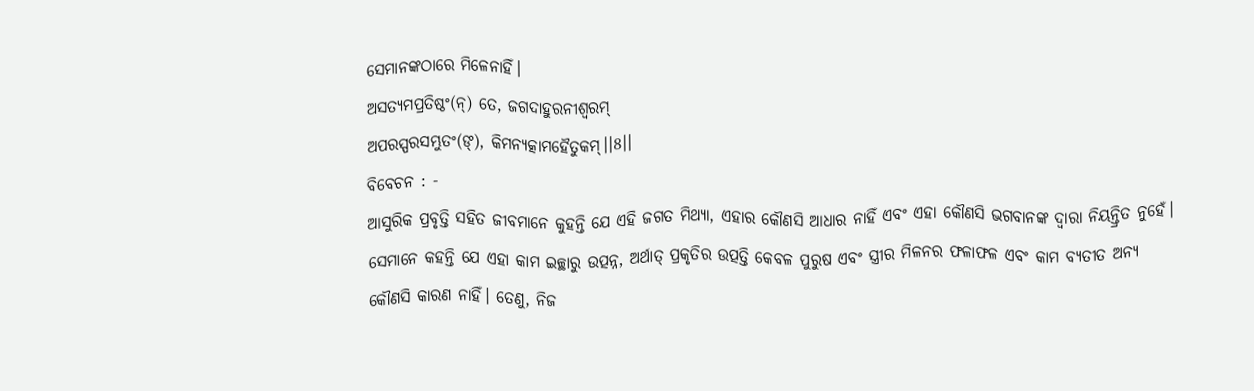ସେମାନଙ୍କଠାରେ ମିଳେନାହିଁ।
ଅସତ୍ୟମପ୍ରତିଷ୍ଠଂ(ନ୍) ତେ, ଜଗଦାହୁରନୀଶ୍ୱରମ୍
ଅପରସ୍ପରସମ୍ଭୁତଂ(ଙ୍), କିମନ୍ୟତ୍କାମହୈତୁକମ୍।।8।।
ବିବେଚନ : -
ଆସୁରିକ ପ୍ରବୃତ୍ତି ସହିତ ଜୀବମାନେ କୁହନ୍ତି ଯେ ଏହି ଜଗତ ମିଥ୍ୟା, ଏହାର କୌଣସି ଆଧାର ନାହିଁ ଏବଂ ଏହା କୌଣସି ଭଗବାନଙ୍କ ଦ୍ୱାରା ନିୟନ୍ତ୍ରିତ ନୁହେଁ। ସେମାନେ କହନ୍ତି ଯେ ଏହା କାମ ଇଚ୍ଛାରୁ ଉତ୍ପନ୍ନ, ଅର୍ଥାତ୍ ପ୍ରକୃତିର ଉତ୍ପତ୍ତି କେବଳ ପୁରୁଷ ଏବଂ ସ୍ତ୍ରୀର ମିଳନର ଫଳାଫଳ ଏବଂ କାମ ବ୍ୟତୀତ ଅନ୍ୟ କୌଣସି କାରଣ ନାହିଁ। ତେଣୁ, ନିଜ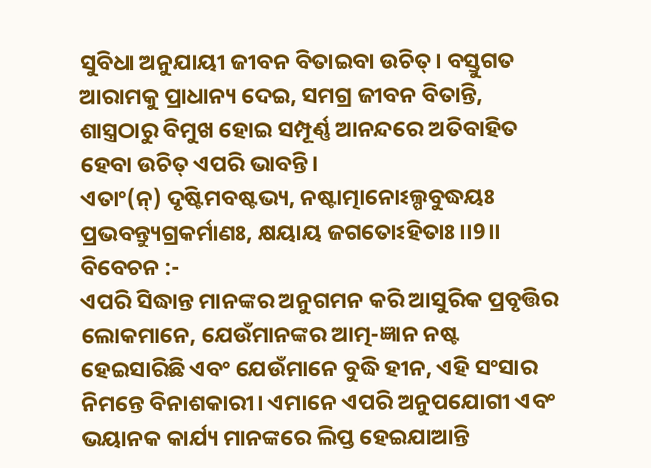ସୁବିଧା ଅନୁଯାୟୀ ଜୀବନ ବିତାଇବା ଉଚିତ୍। ବସ୍ତୁଗତ ଆରାମକୁ ପ୍ରାଧାନ୍ୟ ଦେଇ, ସମଗ୍ର ଜୀବନ ବିତାନ୍ତି, ଶାସ୍ତ୍ରଠାରୁ ବିମୁଖ ହୋଇ ସମ୍ପୂର୍ଣ୍ଣ ଆନନ୍ଦରେ ଅତିବାହିତ ହେବା ଉଚିତ୍ ଏପରି ଭାବନ୍ତି।
ଏତାଂ(ନ୍) ଦୃଷ୍ଟିମବଷ୍ଟଭ୍ୟ, ନଷ୍ଟାତ୍ମାନୋଽଲ୍ପବୁଦ୍ଧୟଃ
ପ୍ରଭବନ୍ତ୍ୟୁଗ୍ରକର୍ମାଣଃ, କ୍ଷୟାୟ ଜଗତୋଽହିତାଃ।।9।।
ବିବେଚନ :-
ଏପରି ସିଦ୍ଧାନ୍ତ ମାନଙ୍କର ଅନୁଗମନ କରି ଆସୁରିକ ପ୍ରବୃତ୍ତିର ଲୋକମାନେ, ଯେଉଁମାନଙ୍କର ଆତ୍ମ-ଜ୍ଞାନ ନଷ୍ଟ ହେଇସାରିଛି ଏବଂ ଯେଉଁମାନେ ବୁଦ୍ଧି ହୀନ, ଏହି ସଂସାର ନିମନ୍ତେ ବିନାଶକାରୀ। ଏମାନେ ଏପରି ଅନୁପଯୋଗୀ ଏବଂ ଭୟାନକ କାର୍ଯ୍ୟ ମାନଙ୍କରେ ଲିପ୍ତ ହେଇଯାଆନ୍ତି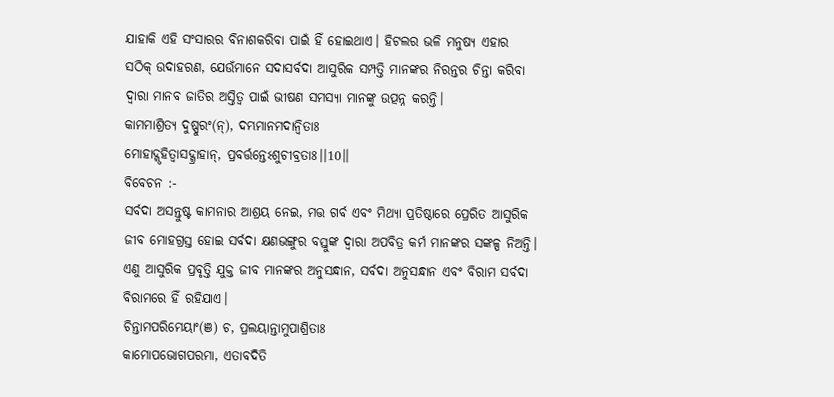ଯାହାକି ଏହି ସଂସାରର ବିନାଶକରିବା ପାଇଁ ହିଁ ହୋଇଥାଏ। ହିଟଲର ଭଳି ମନୁଷ୍ୟ ଏହାର ସଠିକ୍ ଉଦାହରଣ, ଯେଉଁମାନେ ସଦାସର୍ବଦା ଆସୁରିକ ସମ୍ପତ୍ତି ମାନଙ୍କର ନିରନ୍ତର ଚିନ୍ତା କରିବା ଦ୍ୱାରା ମାନବ ଜାତିର ଅସ୍ତିତ୍ୱ ପାଇଁ ଭୀଷଣ ସମସ୍ୟା ମାନଙ୍କୁ ଉତ୍ପନ୍ନ କରନ୍ତି।
କାମମାଶ୍ରିତ୍ୟ ଦୁଷ୍ପୁରଂ(ନ୍), ଦମ୍ଭମାନମଦାନ୍ୱିତାଃ
ମୋହାଦ୍ଗୃହିତ୍ୱାସଦ୍ଗ୍ରାହାନ୍, ପ୍ରବର୍ତ୍ତନ୍ତେଽଶୁଚୀବ୍ରତାଃ।।10।।
ବିବେଚନ :-
ସର୍ବଦା ଅସନ୍ତୁଷ୍ଟ କାମନାର ଆଶ୍ରୟ ନେଇ, ମତ୍ତ ଗର୍ବ ଏବଂ ମିଥ୍ୟା ପ୍ରତିଷ୍ଠାରେ ପ୍ରେରିତ ଆସୁରିକ ଜୀବ ମୋହଗ୍ରସ୍ତ ହୋଇ ସର୍ବଦା କ୍ଷଣଭଙ୍ଗୁର ବସ୍ତୁଙ୍କ ଦ୍ୱାରା ଅପବିତ୍ର କର୍ମ ମାନଙ୍କର ସଙ୍କଳ୍ପ ନିଅନ୍ତି। ଏଣୁ ଆସୁରିକ ପ୍ରବୃତ୍ତି ଯୁକ୍ତ ଜୀବ ମାନଙ୍କର ଅନୁସନ୍ଧାନ, ସର୍ବଦା ଅନୁସନ୍ଧାନ ଏବଂ ବିରାମ ସର୍ବଦା ବିରାମରେ ହିଁ ରହିଯାଏ।
ଚିନ୍ତାମପରିମେୟାଂ(ଞ) ଚ, ପ୍ରଲୟାନ୍ତାମୁପାଶ୍ରିତାଃ
କାମୋପଭୋଗପରମା, ଏତାବଦିତି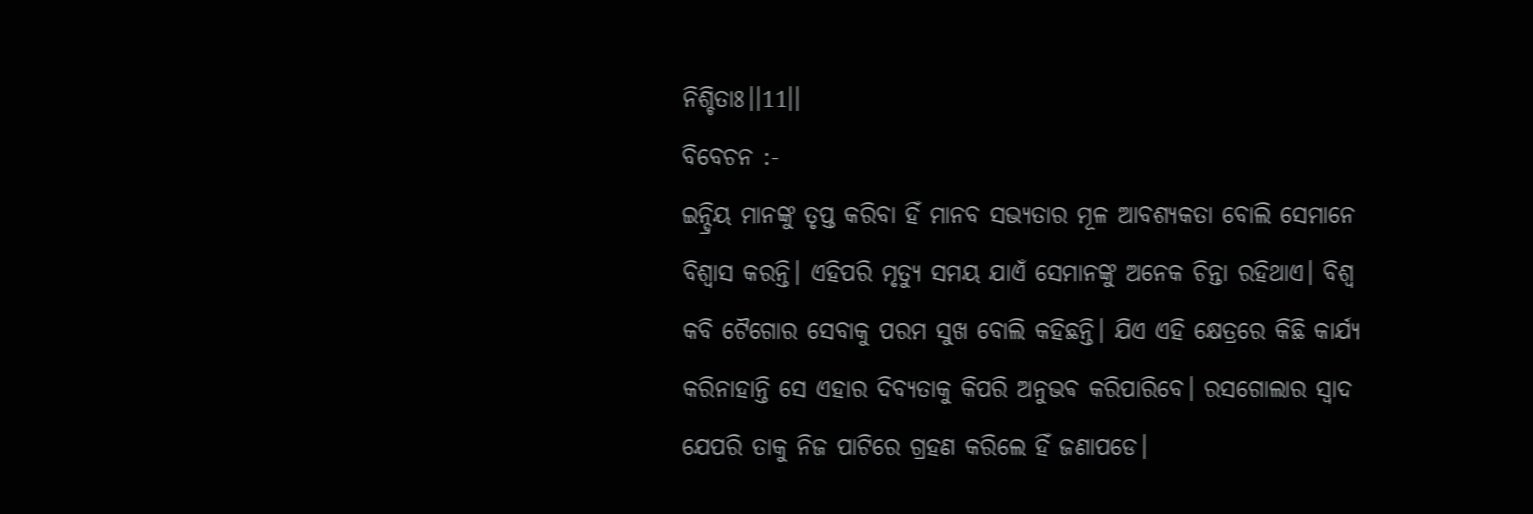ନିଶ୍ଚିତାଃ।।11।।
ବିବେଚନ :-
ଇନ୍ଦ୍ରିୟ ମାନଙ୍କୁ ତୃପ୍ତ କରିବା ହିଁ ମାନବ ସଭ୍ୟତାର ମୂଳ ଆବଶ୍ୟକତା ବୋଲି ସେମାନେ ବିଶ୍ୱାସ କରନ୍ତି। ଏହିପରି ମୃତ୍ୟୁ ସମୟ ଯାଏଁ ସେମାନଙ୍କୁ ଅନେକ ଚିନ୍ତା ରହିଥାଏ। ବିଶ୍ୱ କବି ଟୈଗୋର ସେବାକୁ ପରମ ସୁଖ ବୋଲି କହିଛନ୍ତି। ଯିଏ ଏହି କ୍ଷେତ୍ରରେ କିଛି କାର୍ଯ୍ୟ କରିନାହାନ୍ତି ସେ ଏହାର ଦିବ୍ୟତାକୁ କିପରି ଅନୁଭଵ କରିପାରିବେ। ରସଗୋଲାର ସ୍ୱାଦ ଯେପରି ତାକୁ ନିଜ ପାଟିରେ ଗ୍ରହଣ କରିଲେ ହିଁ ଜଣାପଡେ।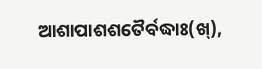ଆଶାପାଶଶତୈର୍ବଦ୍ଧାଃ(ଖ୍),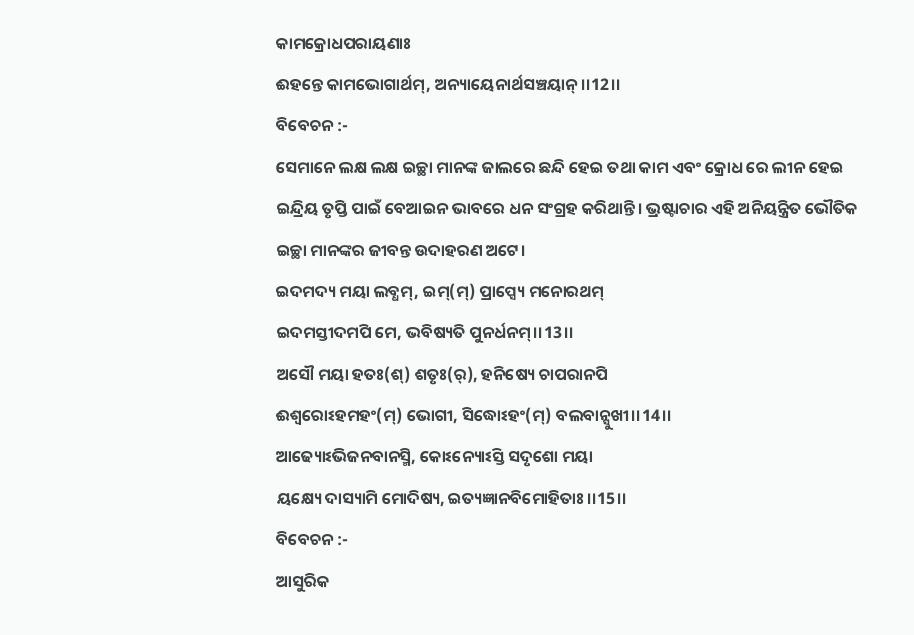କାମକ୍ରୋଧପରାୟଣାଃ
ଈହନ୍ତେ କାମଭୋଗାର୍ଥମ୍, ଅନ୍ୟାୟେନାର୍ଥସଞ୍ଚୟାନ୍।।12।।
ବିବେଚନ :-
ସେମାନେ ଲକ୍ଷ ଲକ୍ଷ ଇଚ୍ଛା ମାନଙ୍କ ଜାଲରେ ଛନ୍ଦି ହେଇ ତଥା କାମ ଏବଂ କ୍ରୋଧ ରେ ଲୀନ ହେଇ ଇନ୍ଦ୍ରିୟ ତୃପ୍ତି ପାଇଁ ବେଆଇନ ଭାବରେ ଧନ ସଂଗ୍ରହ କରିଥାନ୍ତି। ଭ୍ରଷ୍ଟାଚାର ଏହି ଅନିୟନ୍ତ୍ରିତ ଭୌତିକ ଇଚ୍ଛା ମାନଙ୍କର ଜୀବନ୍ତ ଉଦାହରଣ ଅଟେ।
ଇଦମଦ୍ୟ ମୟା ଲବ୍ଧମ୍, ଇମ୍(ମ୍) ପ୍ରାପ୍ସ୍ୟେ ମନୋରଥମ୍
ଇଦମସ୍ତୀଦମପି ମେ, ଭବିଷ୍ୟତି ପୁନର୍ଧନମ୍।।13।।
ଅସୌ ମୟା ହତଃ(ଶ୍) ଶତୃଃ(ର୍), ହନିଷ୍ୟେ ଚାପରାନପି
ଈଶ୍ୱରୋଽହମହଂ(ମ୍) ଭୋଗୀ, ସିଦ୍ଧୋଽହଂ(ମ୍) ବଲବାନ୍ସୁଖୀ।।14।।
ଆଢ୍ୟୋଽଭିଜନବାନସ୍ମି, କୋଽନ୍ୟୋଽସ୍ତି ସଦୃଶୋ ମୟା
ୟକ୍ଷ୍ୟେ ଦାସ୍ୟାମି ମୋଦିଷ୍ୟ, ଇତ୍ୟଜ୍ଞାନବିମୋହିତାଃ।।15।।
ବିବେଚନ :-
ଆସୁରିକ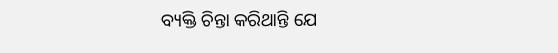ବ୍ୟକ୍ତି ଚିନ୍ତା କରିଥାନ୍ତି ଯେ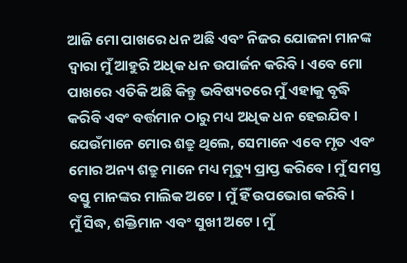ଆଜି ମୋ ପାଖରେ ଧନ ଅଛି ଏବଂ ନିଜର ଯୋଜନା ମାନଙ୍କ ଦ୍ୱାରା ମୁଁ ଆହୁରି ଅଧିକ ଧନ ଉପାର୍ଜନ କରିବି। ଏବେ ମୋ ପାଖରେ ଏତିକି ଅଛି କିନ୍ତୁ ଭବିଷ୍ୟତରେ ମୁଁ ଏହାକୁ ବୃଦ୍ଧି କରିବି ଏବଂ ବର୍ତ୍ତମାନ ଠାରୁ ମଧ୍ୟ ଅଧିକ ଧନ ହେଇଯିବ। ଯେଉଁମାନେ ମୋର ଶତ୍ରୁ ଥିଲେ, ସେମାନେ ଏବେ ମୃତ ଏବଂ ମୋର ଅନ୍ୟ ଶତ୍ରୁ ମାନେ ମଧ୍ୟ ମୃତ୍ୟୁ ପ୍ରାପ୍ତ କରିବେ। ମୁଁ ସମସ୍ତ ବସ୍ତୁ ମାନଙ୍କର ମାଲିକ ଅଟେ। ମୁଁ ହିଁ ଉପଭୋଗ କରିବି।
ମୁଁ ସିଦ୍ଧ, ଶକ୍ତିମାନ ଏବଂ ସୁଖୀ ଅଟେ। ମୁଁ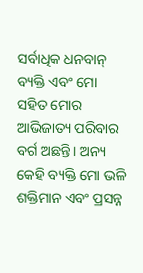ସର୍ବାଧିକ ଧନବାନ୍ ବ୍ୟକ୍ତି ଏବଂ ମୋ ସହିତ ମୋର ଆଭିଜାତ୍ୟ ପରିବାର ବର୍ଗ ଅଛନ୍ତି। ଅନ୍ୟ କେହି ବ୍ୟକ୍ତି ମୋ ଭଳି ଶକ୍ତିମାନ ଏବଂ ପ୍ରସନ୍ନ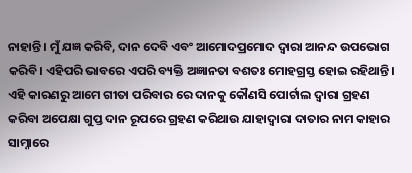ନାହାନ୍ତି। ମୁଁ ଯଜ୍ଞ କରିବି, ଦାନ ଦେବି ଏବଂ ଆମୋଦପ୍ରମୋଦ ଦ୍ୱାରା ଆନନ୍ଦ ଉପଭୋଗ କରିବି। ଏହିପରି ଭାବରେ ଏପରି ବ୍ୟକ୍ତି ଅଜ୍ଞାନତା ବଶତଃ ମୋହଗ୍ରସ୍ତ ହୋଇ ରହିଥାନ୍ତି।
ଏହି କାରଣରୁ ଆମେ ଗୀତା ପରିବାର ରେ ଦାନକୁ କୌଣସି ପୋର୍ଟାଲ ଦ୍ୱାରା ଗ୍ରହଣ କରିବା ଅପେକ୍ଷା ଗୁପ୍ତ ଦାନ ରୂପରେ ଗ୍ରହଣ କରିଥାଉ ଯାହାଦ୍ଵାରା ଦାତାର ନାମ କାହାର ସାମ୍ନାରେ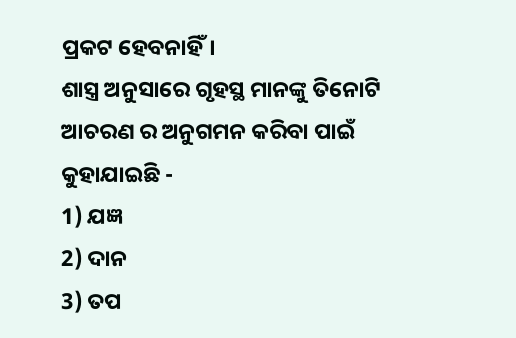ପ୍ରକଟ ହେବନାହିଁ।
ଶାସ୍ତ୍ର ଅନୁସାରେ ଗୃହସ୍ଥ ମାନଙ୍କୁ ତିନୋଟି ଆଚରଣ ର ଅନୁଗମନ କରିବା ପାଇଁ କୁହାଯାଇଛି -
1) ଯଜ୍ଞ
2) ଦାନ
3) ତପ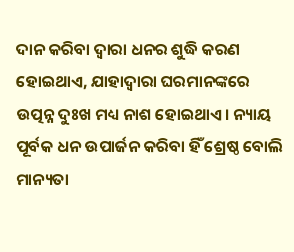ଦାନ କରିବା ଦ୍ୱାରା ଧନର ଶୁଦ୍ଧି କରଣ ହୋଇଥାଏ, ଯାହାଦ୍ଵାରା ଘରମାନଙ୍କରେ ଉତ୍ପନ୍ନ ଦୁଃଖ ମଧ୍ୟ ନାଶ ହୋଇଥାଏ। ନ୍ୟାୟ ପୂର୍ବକ ଧନ ଉପାର୍ଜନ କରିବା ହିଁ ଶ୍ରେଷ୍ଠ ବୋଲି ମାନ୍ୟତା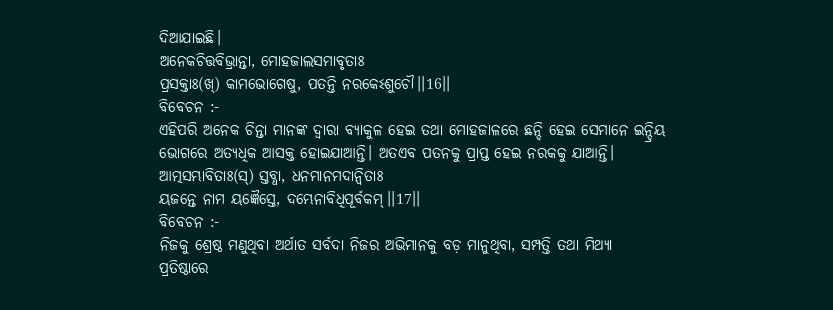ଦିଆଯାଇଛି।
ଅନେକଚିତ୍ତବିଭ୍ରାନ୍ତା, ମୋହଜାଲସମାବୃତାଃ
ପ୍ରସକ୍ତାଃ(ଖ୍) କାମଭୋଗେଷୁ, ପତନ୍ତି ନରକେଽଶୁଚୌ।।16।।
ବିବେଚନ :-
ଏହିପରି ଅନେକ ଚିନ୍ତା ମାନଙ୍କ ଦ୍ୱାରା ବ୍ୟାକୁଳ ହେଇ ତଥା ମୋହଜାଳରେ ଛନ୍ଦି ହେଇ ସେମାନେ ଇନ୍ଦ୍ରିୟ ଭୋଗରେ ଅତ୍ୟଧିକ ଆସକ୍ତ ହୋଇଯାଆନ୍ତି। ଅତଏବ ପତନକୁ ପ୍ରାପ୍ତ ହେଇ ନରକକୁ ଯାଆନ୍ତି।
ଆତ୍ମସମ୍ଭାବିତାଃ(ସ୍) ସ୍ତବ୍ଧା, ଧନମାନମଦାନ୍ୱିତାଃ
ୟଜନ୍ତେ ନାମ ୟଜ୍ଞୈସ୍ତେ, ଦମ୍ଭେନାବିଧିପୂର୍ବକମ୍।।17।।
ବିବେଚନ :-
ନିଜକୁ ଶ୍ରେଷ୍ଠ ମଣୁଥିବା ଅର୍ଥାତ ସର୍ବଦା ନିଜର ଅଭିମାନକୁ ବଡ଼ ମାନୁଥିବା, ସମ୍ପତ୍ତି ତଥା ମିଥ୍ୟା ପ୍ରତିଷ୍ଠାରେ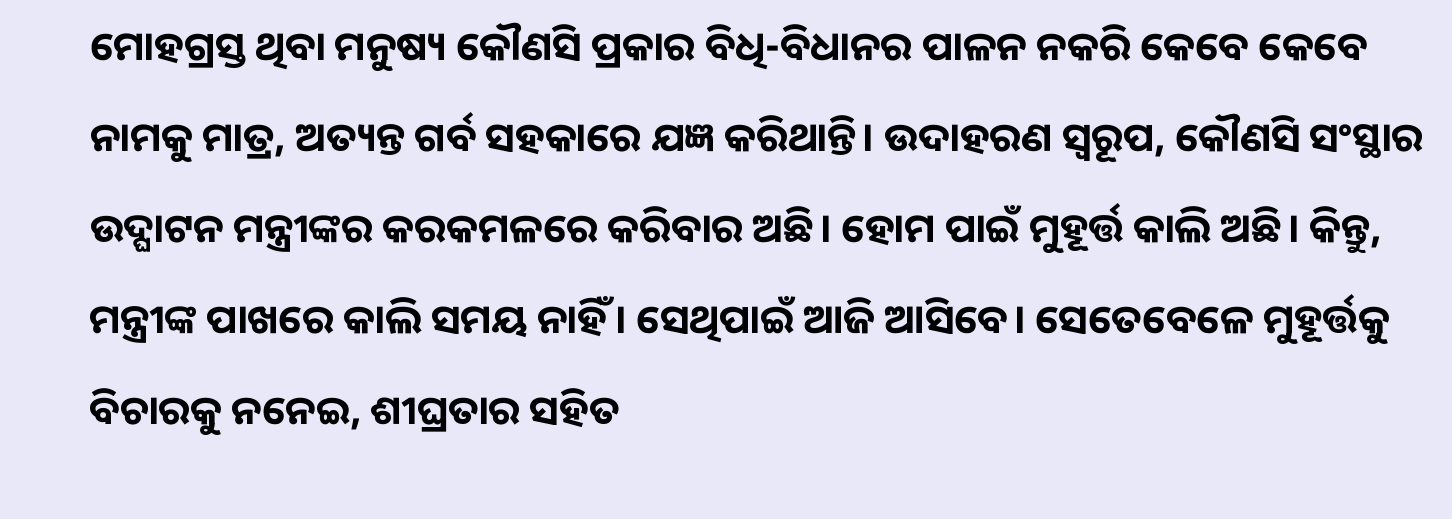ମୋହଗ୍ରସ୍ତ ଥିବା ମନୁଷ୍ୟ କୌଣସି ପ୍ରକାର ବିଧି-ବିଧାନର ପାଳନ ନକରି କେବେ କେବେ ନାମକୁ ମାତ୍ର, ଅତ୍ୟନ୍ତ ଗର୍ବ ସହକାରେ ଯଜ୍ଞ କରିଥାନ୍ତି। ଉଦାହରଣ ସ୍ୱରୂପ, କୌଣସି ସଂସ୍ଥାର ଉଦ୍ଘାଟନ ମନ୍ତ୍ରୀଙ୍କର କରକମଳରେ କରିବାର ଅଛି। ହୋମ ପାଇଁ ମୁହୂର୍ତ୍ତ କାଲି ଅଛି। କିନ୍ତୁ, ମନ୍ତ୍ରୀଙ୍କ ପାଖରେ କାଲି ସମୟ ନାହିଁ। ସେଥିପାଇଁ ଆଜି ଆସିବେ। ସେତେବେଳେ ମୁହୂର୍ତ୍ତକୁ ବିଚାରକୁ ନନେଇ, ଶୀଘ୍ରତାର ସହିତ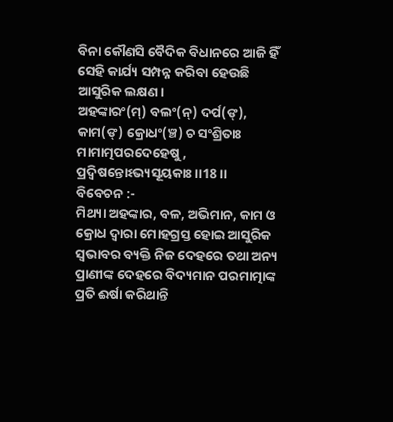ବିନା କୌଣସି ବୈଦିକ ବିଧାନରେ ଆଜି ହିଁ ସେହି କାର୍ଯ୍ୟ ସମ୍ପନ୍ନ କରିବା ହେଉଛି ଆସୁରିକ ଲକ୍ଷଣ।
ଅହଙ୍କାରଂ(ମ୍) ବଲଂ(ନ୍) ଦର୍ପ(ଙ୍), କାମ(ଙ୍) କ୍ରୋଧଂ(ଞ୍ଚ) ଚ ସଂଶ୍ରିତାଃ
ମାମାତ୍ମପରଦେହେଷୁ, ପ୍ରଦ୍ୱିଷନ୍ତୋଽଭ୍ୟସୂୟକାଃ।।18।।
ବିବେଚନ :-
ମିଥ୍ୟା ଅହଙ୍କାର, ବଳ, ଅଭିମାନ, କାମ ଓ କ୍ରୋଧ ଦ୍ୱାରା ମୋହଗ୍ରସ୍ତ ହୋଇ ଆସୁରିକ ସ୍ୱଭାବର ବ୍ୟକ୍ତି ନିଜ ଦେହରେ ତଥା ଅନ୍ୟ ପ୍ରାଣୀଙ୍କ ଦେହରେ ବିଦ୍ୟମାନ ପରମାତ୍ମାଙ୍କ ପ୍ରତି ଈର୍ଷା କରିଥାନ୍ତି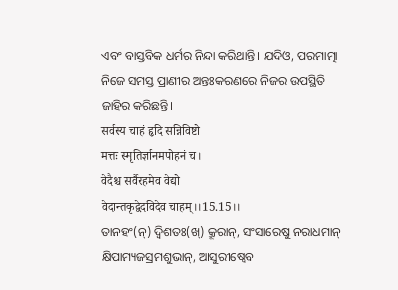ଏବଂ ବାସ୍ତବିକ ଧର୍ମର ନିନ୍ଦା କରିଥାନ୍ତି। ଯଦିଓ, ପରମାତ୍ମା ନିଜେ ସମସ୍ତ ପ୍ରାଣୀର ଅନ୍ତଃକରଣରେ ନିଜର ଉପସ୍ଥିତି ଜାହିର କରିଛନ୍ତି।
सर्वस्य चाहं हृदि सन्निविष्टो
मत्तः स्मृतिर्ज्ञानमपोहनं च।
वेदैश्च सर्वैरहमेव वेद्यो
वेदान्तकृद्वेदविदेव चाहम्।।15.15।।
ତାନହଂ(ନ୍) ଦ୍ୱିଶତଃ(ଖ୍) କ୍ରୂରାନ୍, ସଂସାରେଷୁ ନରାଧମାନ୍
କ୍ଷିପାମ୍ୟଜସ୍ରମଶୁଭାନ୍, ଆସୁରୀଷ୍ୱେବ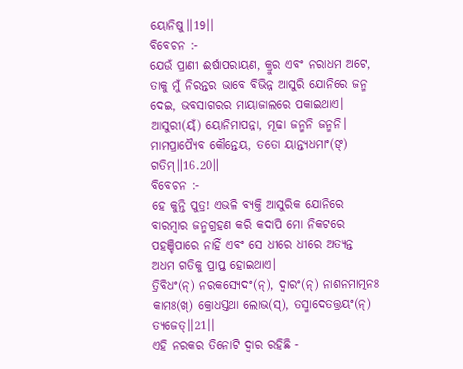ୟୋନିଷୁ।।19।।
ବିବେଚନ :-
ଯେଉଁ ପ୍ରାଣୀ ଈର୍ଷାପରାୟଣ, କ୍ରୁର ଏବଂ ନରାଧମ ଅଟେ, ତାକୁ ମୁଁ ନିରନ୍ତର ଭାବେ ବିଭିନ୍ନ ଆସୁରି ଯୋନିରେ ଜନ୍ମ ଦେଇ, ଭବସାଗରର ମାୟାଜାଲରେ ପକାଇଥାଏ।
ଆସୁରୀ(ୟ୍ଁ) ୟୋନିମାପନ୍ନା, ମୂଢା ଜନ୍ମନି ଜନ୍ମନି।
ମାମପ୍ରାପ୍ୟୈବ କୌନ୍ତେୟ, ତତୋ ୟାନ୍ତ୍ୟଧମାଂ(ଙ୍) ଗତିମ୍॥16.20॥
ବିବେଚନ :-
ହେ କୁନ୍ତି ପୁତ୍ର! ଏଭଳି ବ୍ୟକ୍ତି ଆସୁରିକ ଯୋନିରେ ବାରମ୍ବାର ଜନ୍ମଗ୍ରହଣ କରି କଦାପି ମୋ ନିକଟରେ ପହଞ୍ଚିପାରେ ନାହିଁ ଏବଂ ସେ ଧୀରେ ଧୀରେ ଅତ୍ୟନ୍ତ ଅଧମ ଗତିକୁ ପ୍ରାପ୍ତ ହୋଇଥାଏ।
ତ୍ରିବିଧଂ(ନ୍) ନରକସ୍ୟେଦଂ(ନ୍), ଦ୍ୱାରଂ(ନ୍) ନାଶନମାତ୍ମନଃ
କାମଃ(ଖ୍) କ୍ରୋଧସ୍ତଥା ଲୋଭ(ସ୍), ତସ୍ମାଦେତତ୍ତ୍ରୟଂ(ନ୍) ତ୍ୟଜେତ୍।।21।।
ଏହି ନରକର ତିନୋଟି ଦ୍ୱାର ରହିଛି -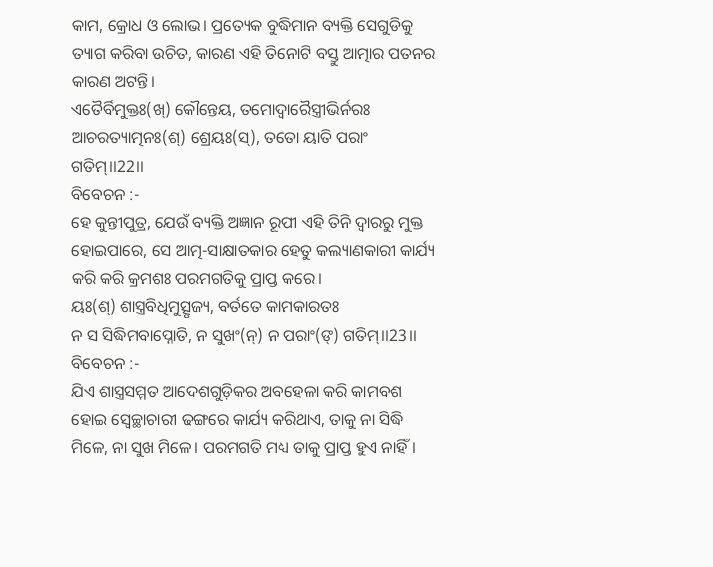କାମ, କ୍ରୋଧ ଓ ଲୋଭ। ପ୍ରତ୍ୟେକ ବୁଦ୍ଧିମାନ ବ୍ୟକ୍ତି ସେଗୁଡିକୁ ତ୍ୟାଗ କରିବା ଉଚିତ, କାରଣ ଏହି ତିନୋଟି ବସ୍ତୁ ଆତ୍ମାର ପତନର କାରଣ ଅଟନ୍ତି।
ଏତୈର୍ବିମୁକ୍ତଃ(ଖ୍) କୌନ୍ତେୟ, ତମୋଦ୍ୱାରୈସ୍ତ୍ରୀଭିର୍ନରଃ
ଆଚରତ୍ୟାତ୍ମନଃ(ଶ୍) ଶ୍ରେୟଃ(ସ୍), ତତୋ ୟାତି ପରାଂ ଗତିମ୍।।22।।
ବିବେଚନ :-
ହେ କୁନ୍ତୀପୁତ୍ର, ଯେଉଁ ବ୍ୟକ୍ତି ଅଜ୍ଞାନ ରୂପୀ ଏହି ତିନି ଦ୍ୱାରରୁ ମୁକ୍ତ ହୋଇପାରେ, ସେ ଆତ୍ମ-ସାକ୍ଷାତକାର ହେତୁ କଲ୍ୟାଣକାରୀ କାର୍ଯ୍ୟ କରି କରି କ୍ରମଶଃ ପରମଗତିକୁ ପ୍ରାପ୍ତ କରେ।
ୟଃ(ଶ୍) ଶାସ୍ତ୍ରବିଧିମୁତ୍ସୃଜ୍ୟ, ବର୍ତତେ କାମକାରତଃ
ନ ସ ସିଦ୍ଧିମବାପ୍ନୋତି, ନ ସୁଖଂ(ନ୍) ନ ପରାଂ(ଙ୍) ଗତିମ୍।।23।।
ବିବେଚନ :-
ଯିଏ ଶାସ୍ତ୍ରସମ୍ମତ ଆଦେଶଗୁଡ଼ିକର ଅବହେଳା କରି କାମବଶ ହୋଇ ସ୍ଵେଚ୍ଛାଚାରୀ ଢଙ୍ଗରେ କାର୍ଯ୍ୟ କରିଥାଏ, ତାକୁ ନା ସିଦ୍ଧି ମିଳେ, ନା ସୁଖ ମିଳେ। ପରମଗତି ମଧ୍ୟ ତାକୁ ପ୍ରାପ୍ତ ହୁଏ ନାହିଁ।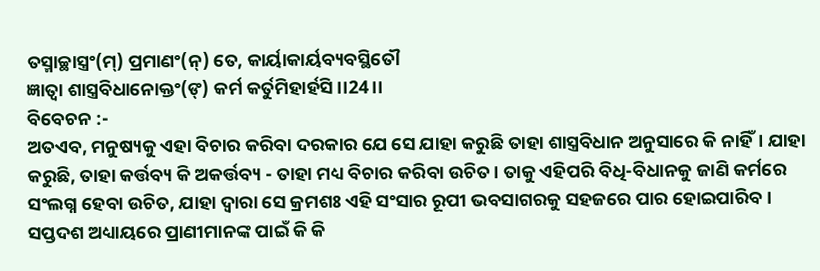ତସ୍ମାଚ୍ଛାସ୍ତ୍ରଂ(ମ୍) ପ୍ରମାଣଂ(ନ୍) ତେ, କାର୍ୟାକାର୍ୟବ୍ୟବସ୍ଥିତୌ
ଜ୍ଞାତ୍ୱା ଶାସ୍ତ୍ରବିଧାନୋକ୍ତଂ(ଙ୍) କର୍ମ କର୍ତୁମିହାର୍ହସି।।24।।
ବିବେଚନ :-
ଅତଏବ, ମନୁଷ୍ୟକୁ ଏହା ବିଚାର କରିବା ଦରକାର ଯେ ସେ ଯାହା କରୁଛି ତାହା ଶାସ୍ତ୍ରବିଧାନ ଅନୁସାରେ କି ନାହିଁ। ଯାହା କରୁଛି, ତାହା କର୍ତ୍ତବ୍ୟ କି ଅକର୍ତ୍ତବ୍ୟ - ତାହା ମଧ୍ୟ ବିଚାର କରିବା ଉଚିତ। ତାକୁ ଏହିପରି ବିଧି-ବିଧାନକୁ ଜାଣି କର୍ମରେ ସଂଲଗ୍ନ ହେବା ଉଚିତ, ଯାହା ଦ୍ୱାରା ସେ କ୍ରମଶଃ ଏହି ସଂସାର ରୂପୀ ଭବସାଗରକୁ ସହଜରେ ପାର ହୋଇପାରିବ।
ସପ୍ତଦଶ ଅଧ୍ୟାୟରେ ପ୍ରାଣୀମାନଙ୍କ ପାଇଁ କି କି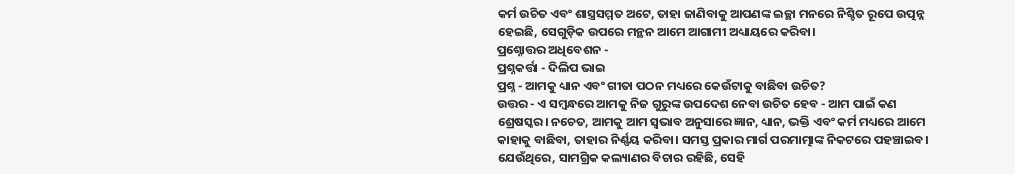କର୍ମ ଉଚିତ ଏବଂ ଶାସ୍ତ୍ରସମ୍ମତ ଅଟେ, ତାହା ଜାଣିବାକୁ ଆପଣଙ୍କ ଇଚ୍ଛା ମନରେ ନିଶ୍ଚିତ ରୂପେ ଉତ୍ପନ୍ନ ହେଇଛି, ସେଗୁଡ଼ିକ ଉପରେ ମନ୍ଥନ ଆମେ ଆଗାମୀ ଅଧ୍ୟାୟରେ କରିବା।
ପ୍ରଶ୍ନୋତ୍ତର ଅଧିବେଶନ -
ପ୍ରଶ୍ନକର୍ତ୍ତା - ଦିଲିପ ଭାଇ
ପ୍ରଶ୍ନ - ଆମକୁ ଧ୍ୟାନ ଏବଂ ଗୀତା ପଠନ ମଧ୍ୟରେ କେଉଁଟାକୁ ବାଛିବା ଉଚିତ?
ଉତ୍ତର - ଏ ସମ୍ବନ୍ଧରେ ଆମକୁ ନିଜ ଗୁରୁଙ୍କ ଉପଦେଶ ନେବା ଉଚିତ ହେବ - ଆମ ପାଇଁ କଣ ଶ୍ରେଷସ୍କର। ନଚେତ, ଆମକୁ ଆମ ସ୍ବଭାବ ଅନୁସାରେ ଜ୍ଞାନ, ଧ୍ୟାନ, ଭକ୍ତି ଏବଂ କର୍ମ ମଧ୍ୟରେ ଆମେ କାହାକୁ ବାଛିବା, ତାହାର ନିର୍ଣ୍ଣୟ କରିବା। ସମସ୍ତ ପ୍ରକାର ମାର୍ଗ ପରମାତ୍ମାଙ୍କ ନିକଟରେ ପହଞ୍ଚାଇବ। ଯେଉଁଥିରେ, ସାମଗ୍ରିକ କଲ୍ୟାଣର ବିଚାର ରହିଛି, ସେହି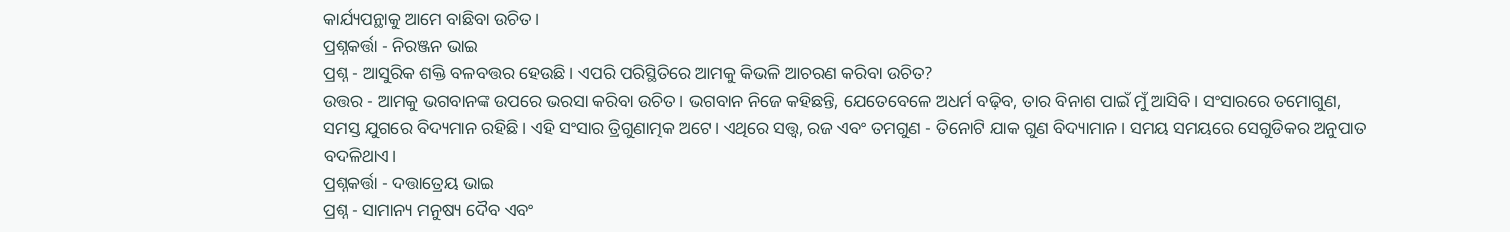କାର୍ଯ୍ୟପନ୍ଥାକୁ ଆମେ ବାଛିବା ଉଚିତ।
ପ୍ରଶ୍ନକର୍ତ୍ତା - ନିରଞ୍ଜନ ଭାଇ
ପ୍ରଶ୍ନ - ଆସୁରିକ ଶକ୍ତି ବଳବତ୍ତର ହେଉଛି। ଏପରି ପରିସ୍ଥିତିରେ ଆମକୁ କିଭଳି ଆଚରଣ କରିବା ଉଚିତ?
ଉତ୍ତର - ଆମକୁ ଭଗବାନଙ୍କ ଉପରେ ଭରସା କରିବା ଉଚିତ। ଭଗବାନ ନିଜେ କହିଛନ୍ତି, ଯେତେବେଳେ ଅଧର୍ମ ବଢ଼ିବ, ତାର ବିନାଶ ପାଇଁ ମୁଁ ଆସିବି। ସଂସାରରେ ତମୋଗୁଣ, ସମସ୍ତ ଯୁଗରେ ବିଦ୍ୟମାନ ରହିଛି। ଏହି ସଂସାର ତ୍ରିଗୁଣାତ୍ମକ ଅଟେ। ଏଥିରେ ସତ୍ତ୍ବ, ରଜ ଏବଂ ତମଗୁଣ - ତିନୋଟି ଯାକ ଗୁଣ ବିଦ୍ୟାମାନ। ସମୟ ସମୟରେ ସେଗୁଡିକର ଅନୁପାତ ବଦଳିଥାଏ।
ପ୍ରଶ୍ନକର୍ତ୍ତା - ଦତ୍ତାତ୍ରେୟ ଭାଇ
ପ୍ରଶ୍ନ - ସାମାନ୍ୟ ମନୁଷ୍ୟ ଦୈବ ଏବଂ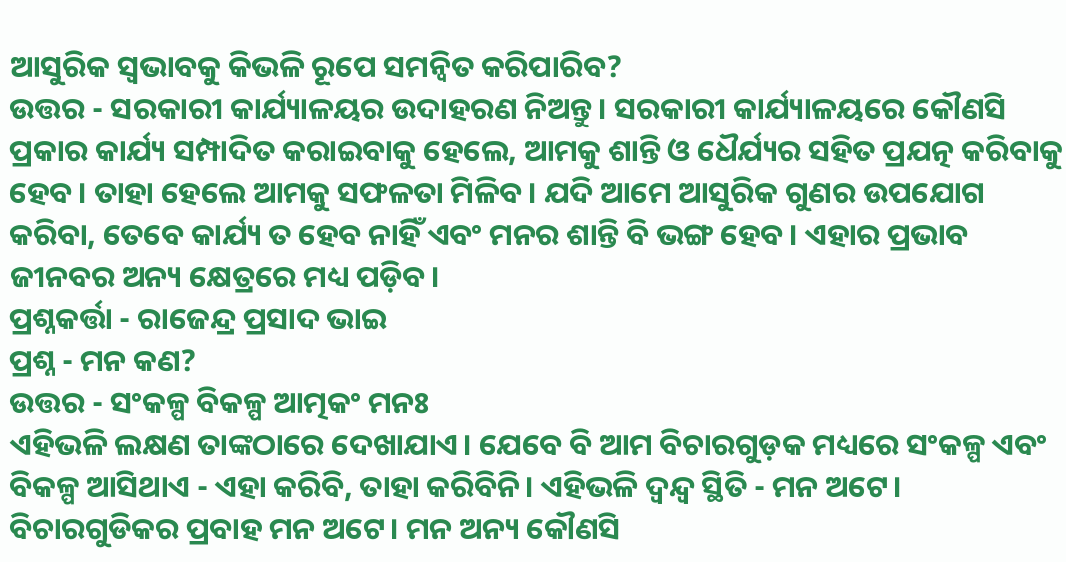ଆସୁରିକ ସ୍ୱଭାବକୁ କିଭଳି ରୂପେ ସମନ୍ବିତ କରିପାରିବ?
ଉତ୍ତର - ସରକାରୀ କାର୍ଯ୍ୟାଳୟର ଉଦାହରଣ ନିଅନ୍ତୁ। ସରକାରୀ କାର୍ଯ୍ୟାଳୟରେ କୌଣସି ପ୍ରକାର କାର୍ଯ୍ୟ ସମ୍ପାଦିତ କରାଇବାକୁ ହେଲେ, ଆମକୁ ଶାନ୍ତି ଓ ଧୈର୍ଯ୍ୟର ସହିତ ପ୍ରଯତ୍ନ କରିବାକୁ ହେବ। ତାହା ହେଲେ ଆମକୁ ସଫଳତା ମିଳିବ। ଯଦି ଆମେ ଆସୁରିକ ଗୁଣର ଉପଯୋଗ କରିବା, ତେବେ କାର୍ଯ୍ୟ ତ ହେବ ନାହିଁ ଏବଂ ମନର ଶାନ୍ତି ବି ଭଙ୍ଗ ହେବ। ଏହାର ପ୍ରଭାବ ଜୀନବର ଅନ୍ୟ କ୍ଷେତ୍ରରେ ମଧ୍ୟ ପଡ଼ିବ।
ପ୍ରଶ୍ନକର୍ତ୍ତା - ରାଜେନ୍ଦ୍ର ପ୍ରସାଦ ଭାଇ
ପ୍ରଶ୍ନ - ମନ କଣ?
ଉତ୍ତର - ସଂକଳ୍ପ ବିକଳ୍ପ ଆତ୍ମକଂ ମନଃ
ଏହିଭଳି ଲକ୍ଷଣ ତାଙ୍କଠାରେ ଦେଖାଯାଏ। ଯେବେ ବି ଆମ ବିଚାରଗୁଡ଼କ ମଧ୍ୟରେ ସଂକଳ୍ପ ଏବଂ ବିକଳ୍ପ ଆସିଥାଏ - ଏହା କରିବି, ତାହା କରିବିନି। ଏହିଭଳି ଦ୍ବନ୍ଦ୍ବ ସ୍ଥିତି - ମନ ଅଟେ। ବିଚାରଗୁଡିକର ପ୍ରବାହ ମନ ଅଟେ। ମନ ଅନ୍ୟ କୌଣସି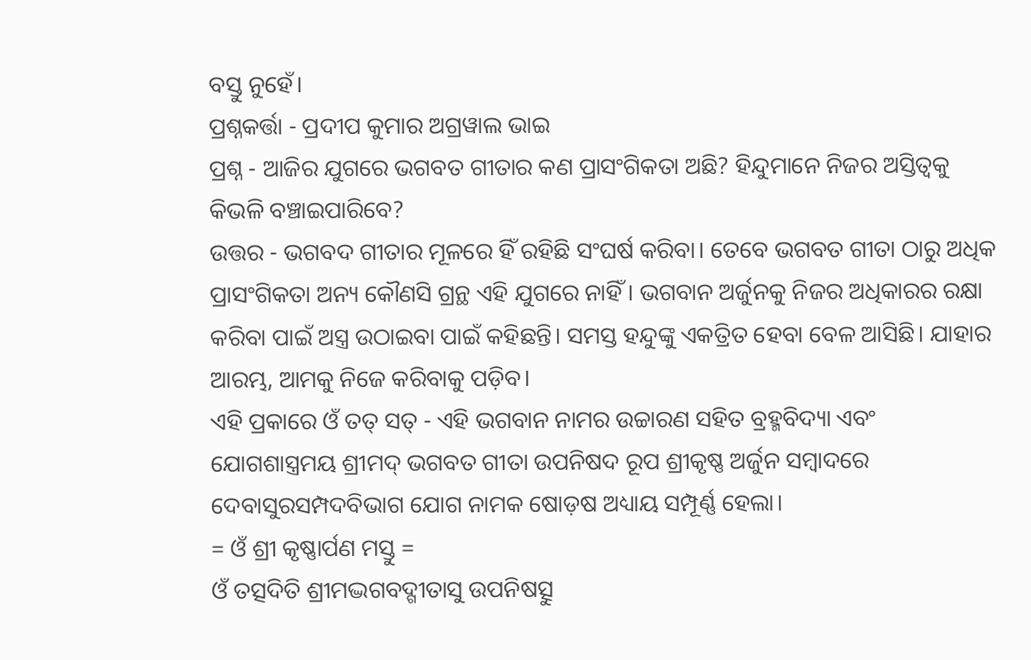ବସ୍ତୁ ନୁହେଁ।
ପ୍ରଶ୍ନକର୍ତ୍ତା - ପ୍ରଦୀପ କୁମାର ଅଗ୍ରୱାଲ ଭାଇ
ପ୍ରଶ୍ନ - ଆଜିର ଯୁଗରେ ଭଗବତ ଗୀତାର କଣ ପ୍ରାସଂଗିକତା ଅଛି? ହିନ୍ଦୁମାନେ ନିଜର ଅସ୍ତିତ୍ବକୁ କିଭଳି ବଞ୍ଚାଇପାରିବେ?
ଉତ୍ତର - ଭଗବଦ ଗୀତାର ମୂଳରେ ହିଁ ରହିଛି ସଂଘର୍ଷ କରିବା। ତେବେ ଭଗବତ ଗୀତା ଠାରୁ ଅଧିକ ପ୍ରାସଂଗିକତା ଅନ୍ୟ କୌଣସି ଗ୍ରନ୍ଥ ଏହି ଯୁଗରେ ନାହିଁ। ଭଗବାନ ଅର୍ଜୁନକୁ ନିଜର ଅଧିକାରର ରକ୍ଷା କରିବା ପାଇଁ ଅସ୍ତ୍ର ଉଠାଇବା ପାଇଁ କହିଛନ୍ତି। ସମସ୍ତ ହନ୍ଦୁଙ୍କୁ ଏକତ୍ରିତ ହେବା ବେଳ ଆସିଛି। ଯାହାର ଆରମ୍ଭ, ଆମକୁ ନିଜେ କରିବାକୁ ପଡ଼ିବ।
ଏହି ପ୍ରକାରେ ଓଁ ତତ୍ ସତ୍ - ଏହି ଭଗବାନ ନାମର ଉଚ୍ଚାରଣ ସହିତ ବ୍ରହ୍ମବିଦ୍ୟା ଏବଂ ଯୋଗଶାସ୍ତ୍ରମୟ ଶ୍ରୀମଦ୍ ଭଗବତ ଗୀତା ଉପନିଷଦ ରୂପ ଶ୍ରୀକୃଷ୍ଣ ଅର୍ଜୁନ ସମ୍ବାଦରେ ଦେବାସୁରସମ୍ପଦବିଭାଗ ଯୋଗ ନାମକ ଷୋଡ଼ଷ ଅଧ୍ୟାୟ ସମ୍ପୂର୍ଣ୍ଣ ହେଲା।
= ଓଁ ଶ୍ରୀ କୃଷ୍ଣାର୍ପଣ ମସ୍ତୁ =
ଓଁ ତତ୍ସଦିତି ଶ୍ରୀମଦ୍ଭଗବଦ୍ଗୀତାସୁ ଉପନିଷତ୍ସୁ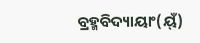ବ୍ରହ୍ମବିଦ୍ୟାୟାଂ(ୟ୍ଁ)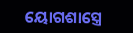ୟୋଗଶାସ୍ତ୍ରେ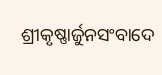ଶ୍ରୀକୃଷ୍ଣାର୍ଜୁନସଂବାଦେ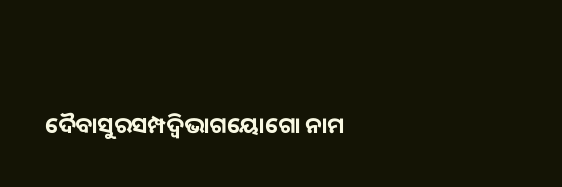ଦୈବାସୁରସମ୍ପଦ୍ବିଭାଗୟୋଗୋ ନାମ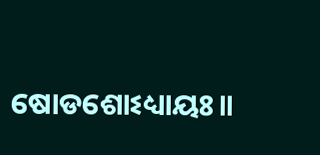ଷୋଡଶୋଽଧ୍ୟାୟଃ॥